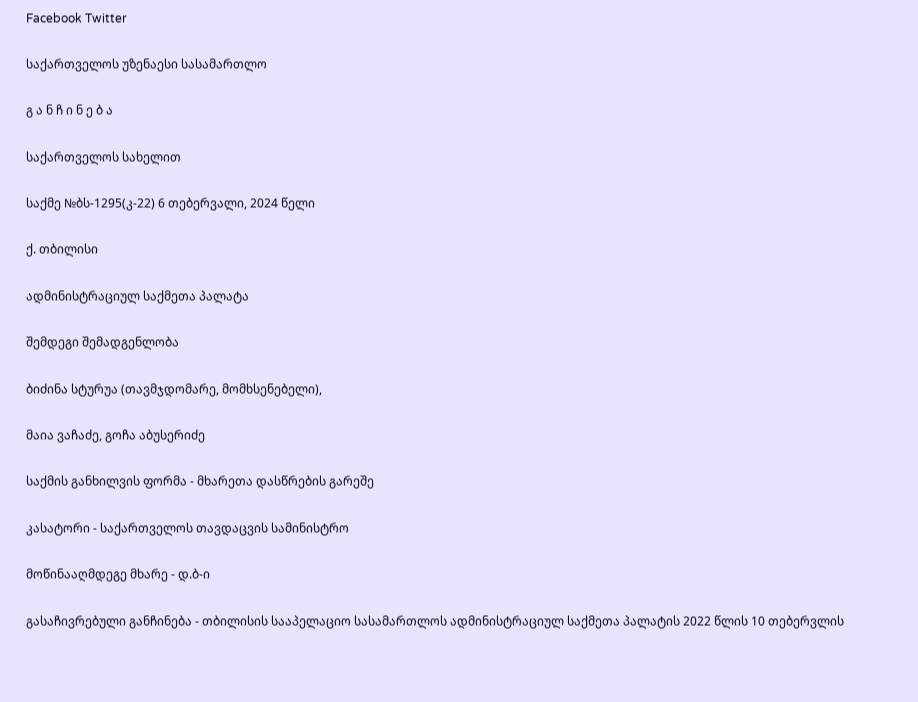Facebook Twitter

საქართველოს უზენაესი სასამართლო

გ ა ნ ჩ ი ნ ე ბ ა

საქართველოს სახელით

საქმე №ბს-1295(კ-22) 6 თებერვალი, 2024 წელი

ქ. თბილისი

ადმინისტრაციულ საქმეთა პალატა

შემდეგი შემადგენლობა

ბიძინა სტურუა (თავმჯდომარე, მომხსენებელი),

მაია ვაჩაძე, გოჩა აბუსერიძე

საქმის განხილვის ფორმა - მხარეთა დასწრების გარეშე

კასატორი - საქართველოს თავდაცვის სამინისტრო

მოწინააღმდეგე მხარე - დ.ბ-ი

გასაჩივრებული განჩინება - თბილისის სააპელაციო სასამართლოს ადმინისტრაციულ საქმეთა პალატის 2022 წლის 10 თებერვლის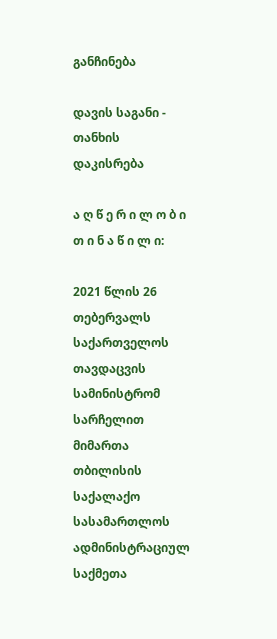განჩინება

დავის საგანი - თანხის დაკისრება

ა ღ წ ე რ ი ლ ო ბ ი თ ი ნ ა წ ი ლ ი:

2021 წლის 26 თებერვალს საქართველოს თავდაცვის სამინისტრომ სარჩელით მიმართა თბილისის საქალაქო სასამართლოს ადმინისტრაციულ საქმეთა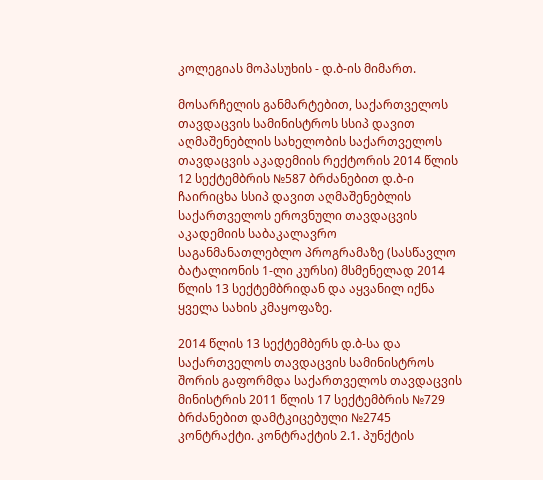კოლეგიას მოპასუხის - დ.ბ-ის მიმართ.

მოსარჩელის განმარტებით, საქართველოს თავდაცვის სამინისტროს სსიპ დავით აღმაშენებლის სახელობის საქართველოს თავდაცვის აკადემიის რექტორის 2014 წლის 12 სექტემბრის №587 ბრძანებით დ.ბ-ი ჩაირიცხა სსიპ დავით აღმაშენებლის საქართველოს ეროვნული თავდაცვის აკადემიის საბაკალავრო საგანმანათლებლო პროგრამაზე (სასწავლო ბატალიონის 1-ლი კურსი) მსმენელად 2014 წლის 13 სექტემბრიდან და აყვანილ იქნა ყველა სახის კმაყოფაზე.

2014 წლის 13 სექტემბერს დ.ბ-სა და საქართველოს თავდაცვის სამინისტროს შორის გაფორმდა საქართველოს თავდაცვის მინისტრის 2011 წლის 17 სექტემბრის №729 ბრძანებით დამტკიცებული №2745 კონტრაქტი. კონტრაქტის 2.1. პუნქტის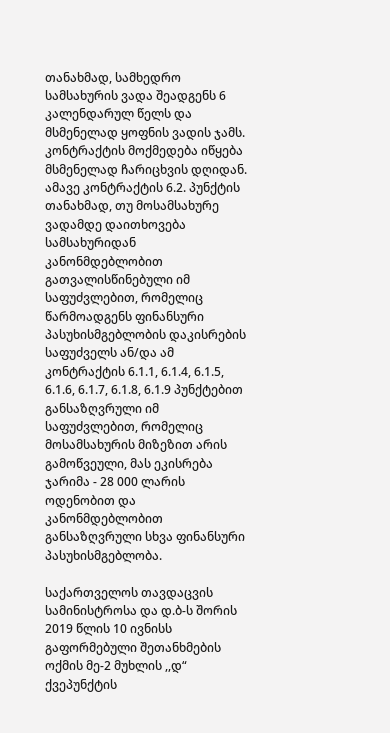თანახმად, სამხედრო სამსახურის ვადა შეადგენს 6 კალენდარულ წელს და მსმენელად ყოფნის ვადის ჯამს. კონტრაქტის მოქმედება იწყება მსმენელად ჩარიცხვის დღიდან. ამავე კონტრაქტის 6.2. პუნქტის თანახმად, თუ მოსამსახურე ვადამდე დაითხოვება სამსახურიდან კანონმდებლობით გათვალისწინებული იმ საფუძვლებით, რომელიც წარმოადგენს ფინანსური პასუხისმგებლობის დაკისრების საფუძველს ან/და ამ კონტრაქტის 6.1.1, 6.1.4, 6.1.5, 6.1.6, 6.1.7, 6.1.8, 6.1.9 პუნქტებით განსაზღვრული იმ საფუძვლებით, რომელიც მოსამსახურის მიზეზით არის გამოწვეული, მას ეკისრება ჯარიმა - 28 000 ლარის ოდენობით და კანონმდებლობით განსაზღვრული სხვა ფინანსური პასუხისმგებლობა.

საქართველოს თავდაცვის სამინისტროსა და დ.ბ-ს შორის 2019 წლის 10 ივნისს გაფორმებული შეთანხმების ოქმის მე-2 მუხლის ,,დ“ ქვეპუნქტის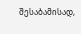შესაბამისად,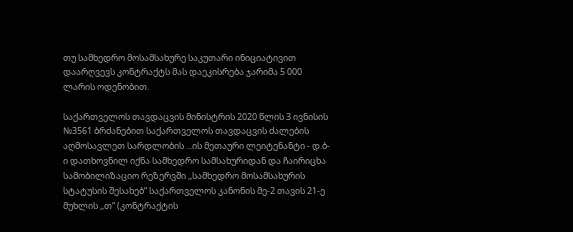თუ სამხედრო მოსამსახურე საკუთარი ინიციატივით დაარღვევს კონტრაქტს მას დაეკისრება ჯარიმა 5 000 ლარის ოდენობით.

საქართველოს თავდაცვის მინისტრის 2020 წლის 3 ივნისის №3561 ბრძანებით საქართველოს თავდაცვის ძალების აღმოსავლეთ სარდლობის ...ის მეთაური ლეიტენანტი - დ.ბ-ი დათხოვნილ იქნა სამხედრო სამსახურიდან და ჩაირიცხა სამობილიზაციო რეზერვში ,,სამხედრო მოსამსახურის სტატუსის შესახებ“ საქართველოს კანონის მე-2 თავის 21-ე მუხლის ,,თ“ (კონტრაქტის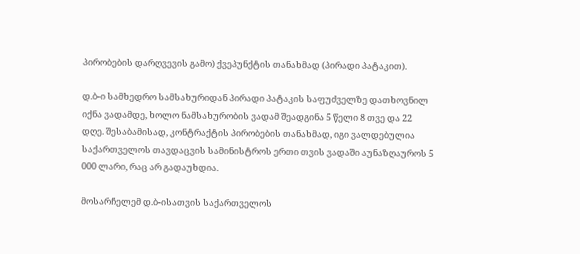პირობების დარღვევის გამო) ქვეპუნქტის თანახმად (პირადი პატაკით).

დ.ბ-ი სამხედრო სამსახურიდან პირადი პატაკის საფუძველზე დათხოვნილ იქნა ვადამდე, ხოლო ნამსახურობის ვადამ შეადგინა 5 წელი 8 თვე და 22 დღე. შესაბამისად, კონტრაქტის პირობების თანახმად, იგი ვალდებულია საქართველოს თავდაცვის სამინისტროს ერთი თვის ვადაში აუნაზღაუროს 5 000 ლარი, რაც არ გადაუხდია.

მოსარჩელემ დ.ბ-ისათვის საქართველოს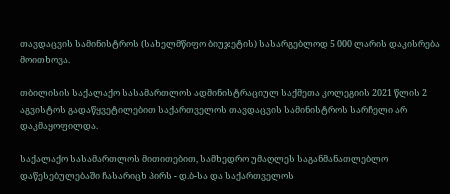თავდაცვის სამინისტროს (სახელმწიფო ბიუჯეტის) სასარგებლოდ 5 000 ლარის დაკისრება მოითხოვა.

თბილისის საქალაქო სასამართლოს ადმინისტრაციულ საქმეთა კოლეგიის 2021 წლის 2 აგვისტოს გადაწყვეტილებით საქართველოს თავდაცვის სამინისტროს სარჩელი არ დაკმაყოფილდა.

საქალაქო სასამართლოს მითითებით, სამხედრო უმაღლეს საგანმანათლებლო დაწესებულებაში ჩასარიცხ პირს - დ.ბ-სა და საქართველოს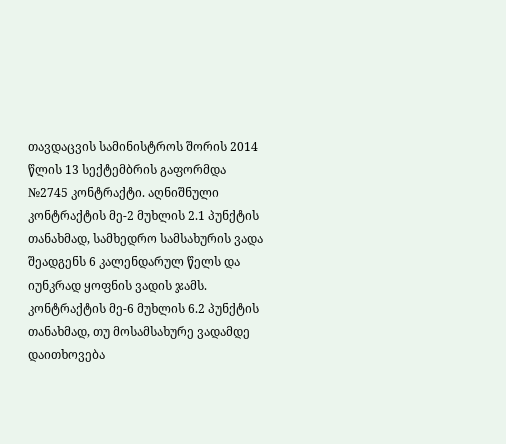თავდაცვის სამინისტროს შორის 2014 წლის 13 სექტემბრის გაფორმდა №2745 კონტრაქტი. აღნიშნული კონტრაქტის მე-2 მუხლის 2.1 პუნქტის თანახმად, სამხედრო სამსახურის ვადა შეადგენს 6 კალენდარულ წელს და იუნკრად ყოფნის ვადის ჯამს. კონტრაქტის მე-6 მუხლის 6.2 პუნქტის თანახმად, თუ მოსამსახურე ვადამდე დაითხოვება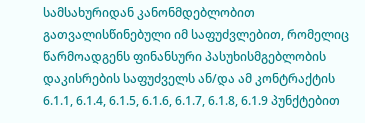სამსახურიდან კანონმდებლობით გათვალისწინებული იმ საფუძვლებით, რომელიც წარმოადგენს ფინანსური პასუხისმგებლობის დაკისრების საფუძველს ან/და ამ კონტრაქტის 6.1.1, 6.1.4, 6.1.5, 6.1.6, 6.1.7, 6.1.8, 6.1.9 პუნქტებით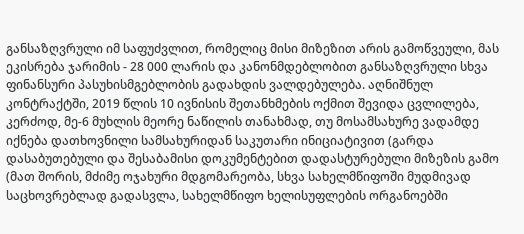განსაზღვრული იმ საფუძვლით, რომელიც მისი მიზეზით არის გამოწვეული, მას ეკისრება ჯარიმის - 28 000 ლარის და კანონმდებლობით განსაზღვრული სხვა ფინანსური პასუხისმგებლობის გადახდის ვალდებულება. აღნიშნულ კონტრაქტში, 2019 წლის 10 ივნისის შეთანხმების ოქმით შევიდა ცვლილება, კერძოდ, მე-6 მუხლის მეორე ნაწილის თანახმად, თუ მოსამსახურე ვადამდე იქნება დათხოვნილი სამსახურიდან საკუთარი ინიციატივით (გარდა დასაბუთებული და შესაბამისი დოკუმენტებით დადასტურებული მიზეზის გამო (მათ შორის, მძიმე ოჯახური მდგომარეობა, სხვა სახელმწიფოში მუდმივად საცხოვრებლად გადასვლა, სახელმწიფო ხელისუფლების ორგანოებში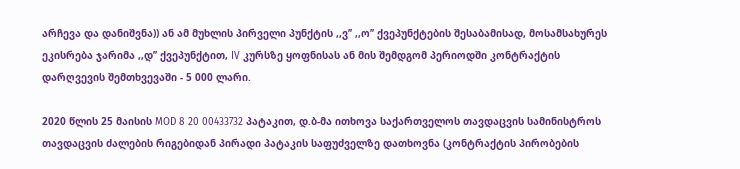არჩევა და დანიშვნა)) ან ამ მუხლის პირველი პუნქტის ,,ვ’’ ,,ო’’ ქვეპუნქტების შესაბამისად, მოსამსახურეს ეკისრება ჯარიმა ,,დ’’ ქვეპუნქტით, IV კურსზე ყოფნისას ან მის შემდგომ პერიოდში კონტრაქტის დარღვევის შემთხვევაში - 5 000 ლარი.

2020 წლის 25 მაისის MOD 8 20 00433732 პატაკით, დ.ბ-მა ითხოვა საქართველოს თავდაცვის სამინისტროს თავდაცვის ძალების რიგებიდან პირადი პატაკის საფუძველზე დათხოვნა (კონტრაქტის პირობების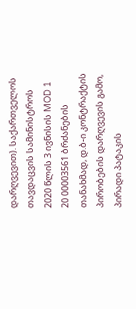დარღვევით). საქართველოს თავდაცვის სამინისტროს 2020 წლის 3 ივნისის MOD 1 20 00003561 ბრძანების თანახმად, დ.ბ-ი კონტრაქტის პირობების დარღვევის გამო, პირადი პატაკის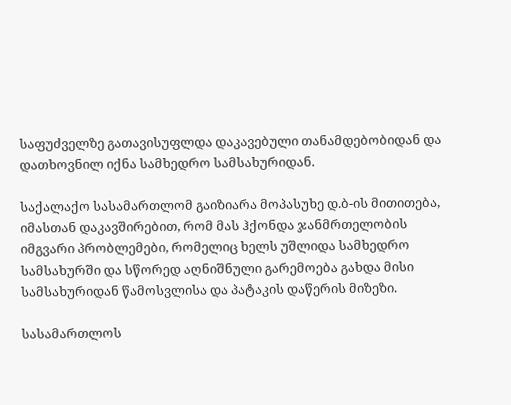საფუძველზე გათავისუფლდა დაკავებული თანამდებობიდან და დათხოვნილ იქნა სამხედრო სამსახურიდან.

საქალაქო სასამართლომ გაიზიარა მოპასუხე დ.ბ-ის მითითება, იმასთან დაკავშირებით, რომ მას ჰქონდა ჯანმრთელობის იმგვარი პრობლემები, რომელიც ხელს უშლიდა სამხედრო სამსახურში და სწორედ აღნიშნული გარემოება გახდა მისი სამსახურიდან წამოსვლისა და პატაკის დაწერის მიზეზი.

სასამართლოს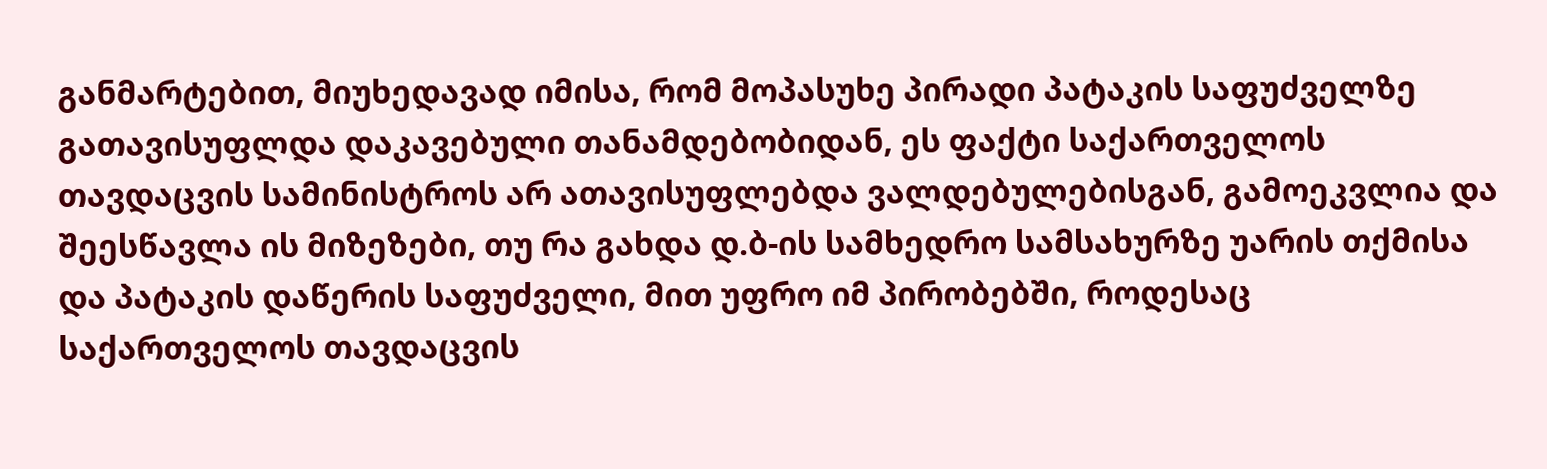განმარტებით, მიუხედავად იმისა, რომ მოპასუხე პირადი პატაკის საფუძველზე გათავისუფლდა დაკავებული თანამდებობიდან, ეს ფაქტი საქართველოს თავდაცვის სამინისტროს არ ათავისუფლებდა ვალდებულებისგან, გამოეკვლია და შეესწავლა ის მიზეზები, თუ რა გახდა დ.ბ-ის სამხედრო სამსახურზე უარის თქმისა და პატაკის დაწერის საფუძველი, მით უფრო იმ პირობებში, როდესაც საქართველოს თავდაცვის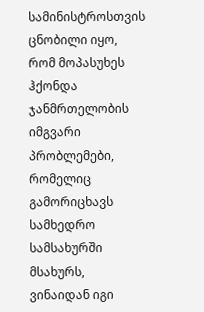სამინისტროსთვის ცნობილი იყო, რომ მოპასუხეს ჰქონდა ჯანმრთელობის იმგვარი პრობლემები, რომელიც გამორიცხავს სამხედრო სამსახურში მსახურს, ვინაიდან იგი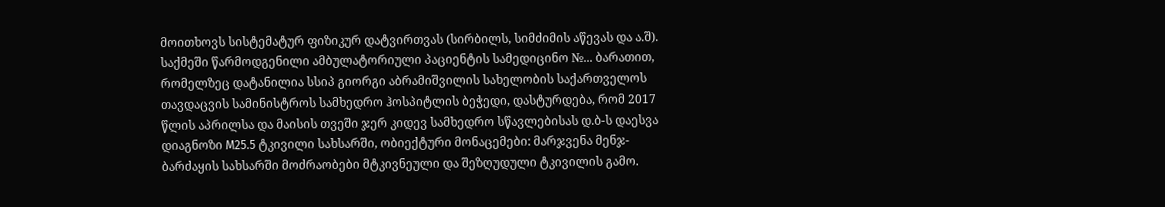მოითხოვს სისტემატურ ფიზიკურ დატვირთვას (სირბილს, სიმძიმის აწევას და ა.შ). საქმეში წარმოდგენილი ამბულატორიული პაციენტის სამედიცინო №... ბარათით, რომელზეც დატანილია სსიპ გიორგი აბრამიშვილის სახელობის საქართველოს თავდაცვის სამინისტროს სამხედრო ჰოსპიტლის ბეჭედი, დასტურდება, რომ 2017 წლის აპრილსა და მაისის თვეში ჯერ კიდევ სამხედრო სწავლებისას დ.ბ-ს დაესვა დიაგნოზი M25.5 ტკივილი სახსარში, ობიექტური მონაცემები: მარჯვენა მენჯ-ბარძაყის სახსარში მოძრაობები მტკივნეული და შეზღუდული ტკივილის გამო.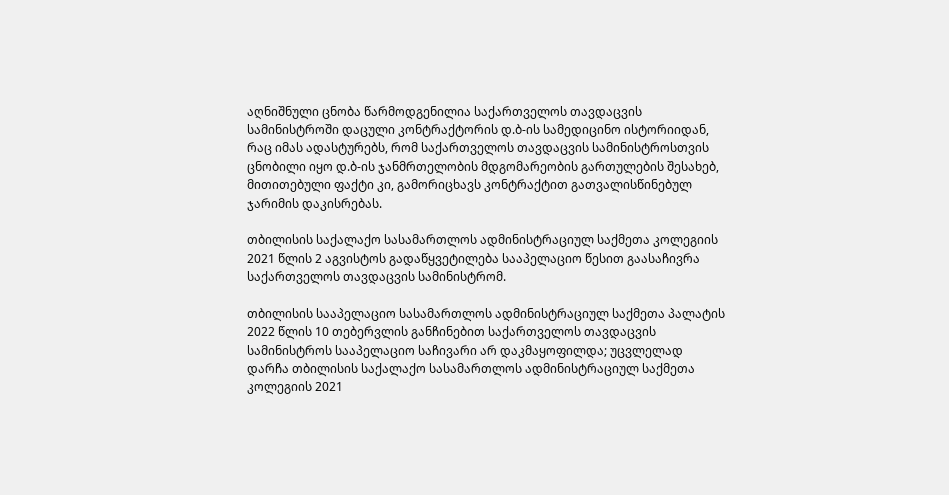აღნიშნული ცნობა წარმოდგენილია საქართველოს თავდაცვის სამინისტროში დაცული კონტრაქტორის დ.ბ-ის სამედიცინო ისტორიიდან, რაც იმას ადასტურებს, რომ საქართველოს თავდაცვის სამინისტროსთვის ცნობილი იყო დ.ბ-ის ჯანმრთელობის მდგომარეობის გართულების შესახებ, მითითებული ფაქტი კი, გამორიცხავს კონტრაქტით გათვალისწინებულ ჯარიმის დაკისრებას.

თბილისის საქალაქო სასამართლოს ადმინისტრაციულ საქმეთა კოლეგიის 2021 წლის 2 აგვისტოს გადაწყვეტილება სააპელაციო წესით გაასაჩივრა საქართველოს თავდაცვის სამინისტრომ.

თბილისის სააპელაციო სასამართლოს ადმინისტრაციულ საქმეთა პალატის 2022 წლის 10 თებერვლის განჩინებით საქართველოს თავდაცვის სამინისტროს სააპელაციო საჩივარი არ დაკმაყოფილდა; უცვლელად დარჩა თბილისის საქალაქო სასამართლოს ადმინისტრაციულ საქმეთა კოლეგიის 2021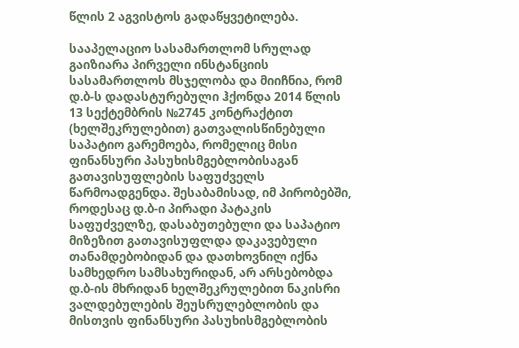წლის 2 აგვისტოს გადაწყვეტილება.

სააპელაციო სასამართლომ სრულად გაიზიარა პირველი ინსტანციის სასამართლოს მსჯელობა და მიიჩნია, რომ დ.ბ-ს დადასტურებული ჰქონდა 2014 წლის 13 სექტემბრის №2745 კონტრაქტით (ხელშეკრულებით) გათვალისწინებული საპატიო გარემოება, რომელიც მისი ფინანსური პასუხისმგებლობისაგან გათავისუფლების საფუძველს წარმოადგენდა. შესაბამისად, იმ პირობებში, როდესაც დ.ბ-ი პირადი პატაკის საფუძველზე, დასაბუთებული და საპატიო მიზეზით გათავისუფლდა დაკავებული თანამდებობიდან და დათხოვნილ იქნა სამხედრო სამსახურიდან, არ არსებობდა დ.ბ-ის მხრიდან ხელშეკრულებით ნაკისრი ვალდებულების შეუსრულებლობის და მისთვის ფინანსური პასუხისმგებლობის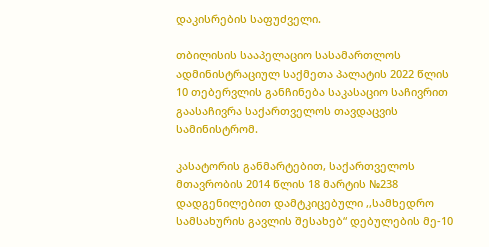დაკისრების საფუძველი.

თბილისის სააპელაციო სასამართლოს ადმინისტრაციულ საქმეთა პალატის 2022 წლის 10 თებერვლის განჩინება საკასაციო საჩივრით გაასაჩივრა საქართველოს თავდაცვის სამინისტრომ.

კასატორის განმარტებით, საქართველოს მთავრობის 2014 წლის 18 მარტის №238 დადგენილებით დამტკიცებული ,,სამხედრო სამსახურის გავლის შესახებ“ დებულების მე-10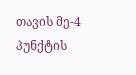თავის მე-4 პუნქტის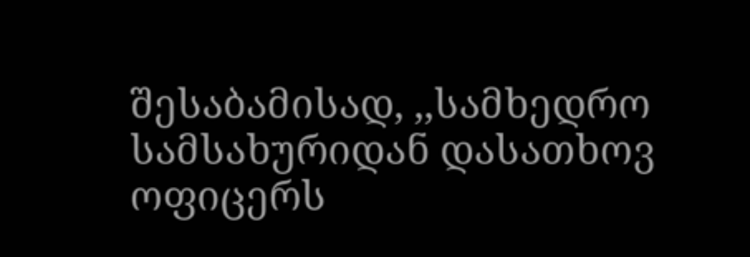შესაბამისად, ,,სამხედრო სამსახურიდან დასათხოვ ოფიცერს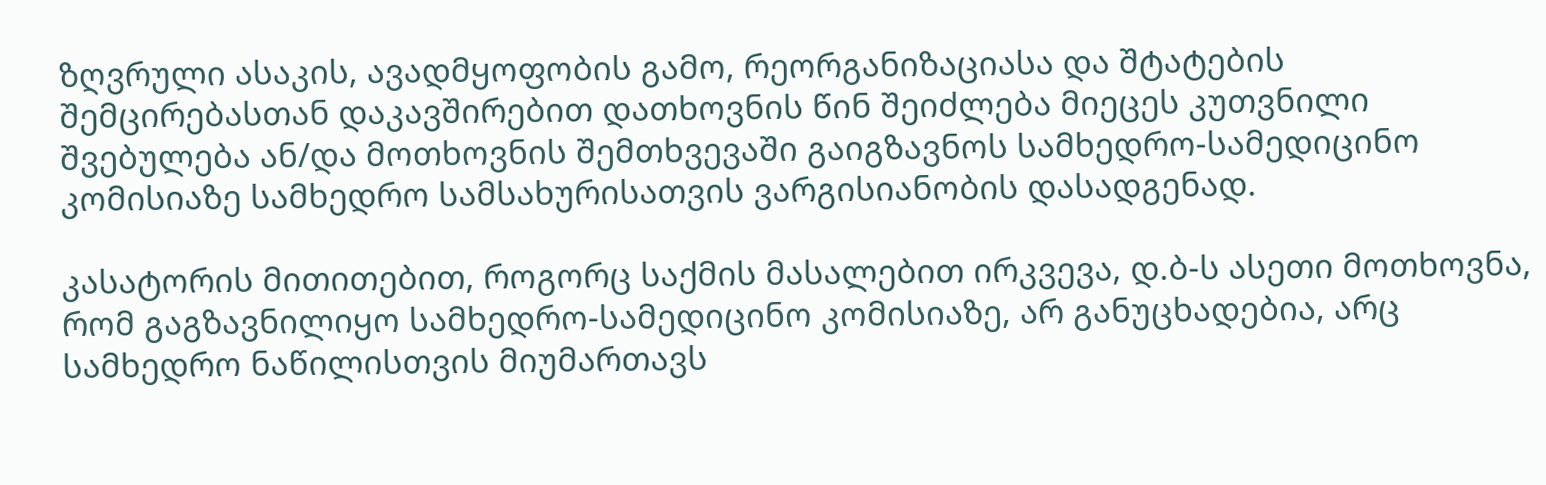ზღვრული ასაკის, ავადმყოფობის გამო, რეორგანიზაციასა და შტატების შემცირებასთან დაკავშირებით დათხოვნის წინ შეიძლება მიეცეს კუთვნილი შვებულება ან/და მოთხოვნის შემთხვევაში გაიგზავნოს სამხედრო-სამედიცინო კომისიაზე სამხედრო სამსახურისათვის ვარგისიანობის დასადგენად.

კასატორის მითითებით, როგორც საქმის მასალებით ირკვევა, დ.ბ-ს ასეთი მოთხოვნა, რომ გაგზავნილიყო სამხედრო-სამედიცინო კომისიაზე, არ განუცხადებია, არც სამხედრო ნაწილისთვის მიუმართავს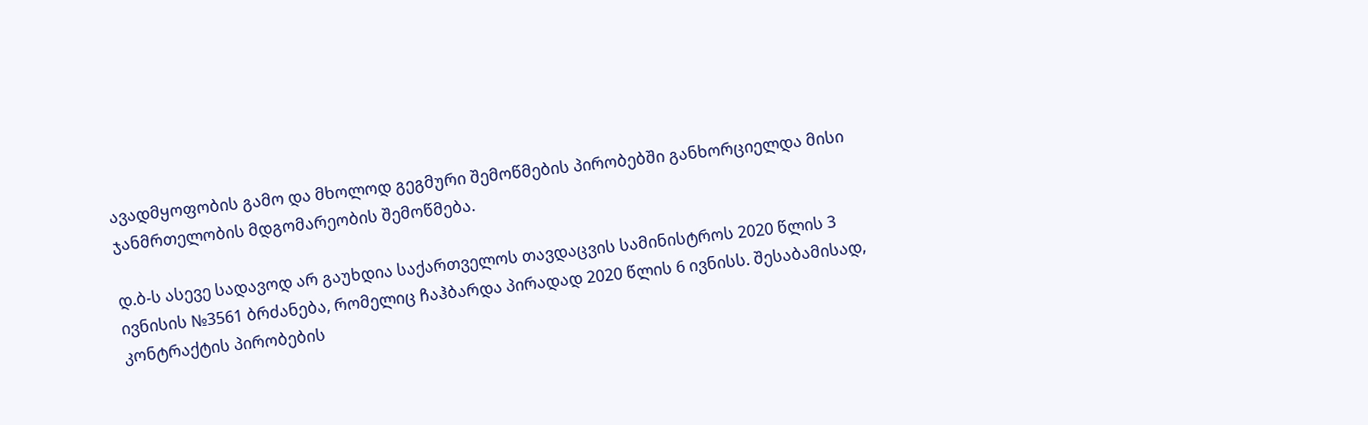ავადმყოფობის გამო და მხოლოდ გეგმური შემოწმების პირობებში განხორციელდა მისი ჯანმრთელობის მდგომარეობის შემოწმება.

დ.ბ-ს ასევე სადავოდ არ გაუხდია საქართველოს თავდაცვის სამინისტროს 2020 წლის 3 ივნისის №3561 ბრძანება, რომელიც ჩაჰბარდა პირადად 2020 წლის 6 ივნისს. შესაბამისად, კონტრაქტის პირობების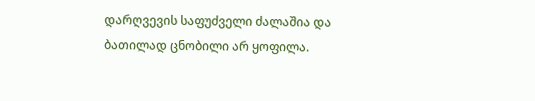დარღვევის საფუძველი ძალაშია და ბათილად ცნობილი არ ყოფილა.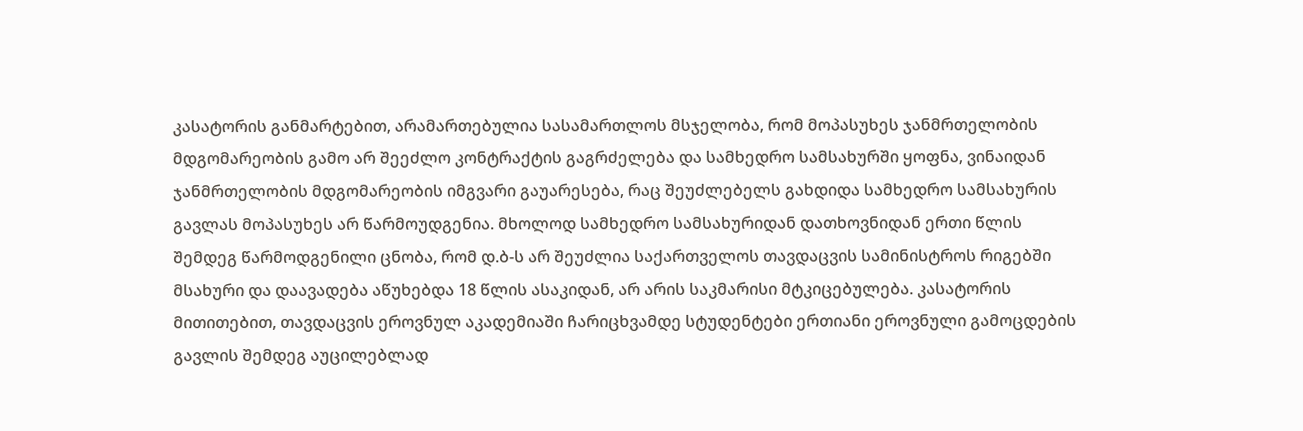კასატორის განმარტებით, არამართებულია სასამართლოს მსჯელობა, რომ მოპასუხეს ჯანმრთელობის მდგომარეობის გამო არ შეეძლო კონტრაქტის გაგრძელება და სამხედრო სამსახურში ყოფნა, ვინაიდან ჯანმრთელობის მდგომარეობის იმგვარი გაუარესება, რაც შეუძლებელს გახდიდა სამხედრო სამსახურის გავლას მოპასუხეს არ წარმოუდგენია. მხოლოდ სამხედრო სამსახურიდან დათხოვნიდან ერთი წლის შემდეგ წარმოდგენილი ცნობა, რომ დ.ბ-ს არ შეუძლია საქართველოს თავდაცვის სამინისტროს რიგებში მსახური და დაავადება აწუხებდა 18 წლის ასაკიდან, არ არის საკმარისი მტკიცებულება. კასატორის მითითებით, თავდაცვის ეროვნულ აკადემიაში ჩარიცხვამდე სტუდენტები ერთიანი ეროვნული გამოცდების გავლის შემდეგ აუცილებლად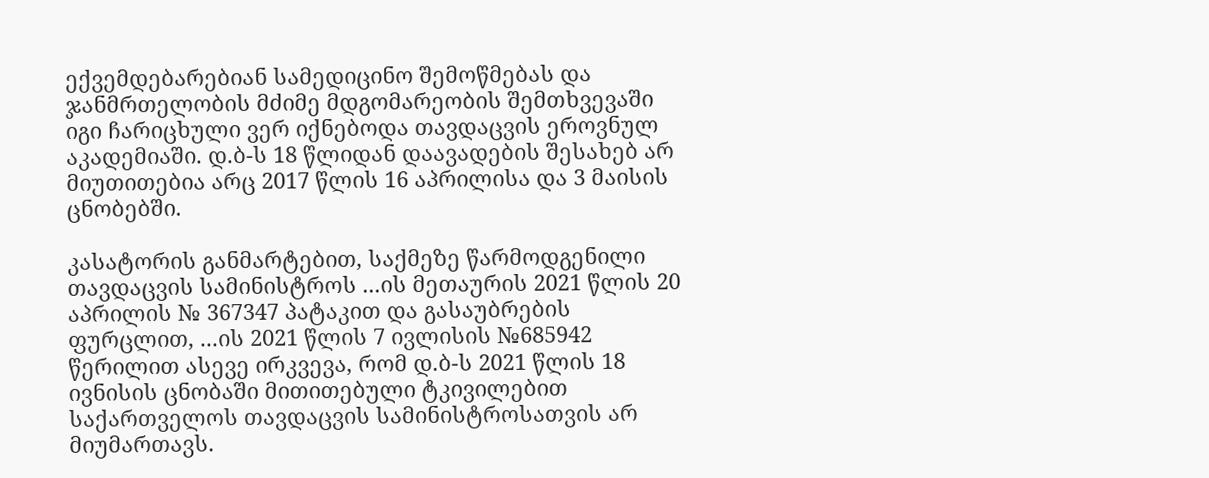ექვემდებარებიან სამედიცინო შემოწმებას და ჯანმრთელობის მძიმე მდგომარეობის შემთხვევაში იგი ჩარიცხული ვერ იქნებოდა თავდაცვის ეროვნულ აკადემიაში. დ.ბ-ს 18 წლიდან დაავადების შესახებ არ მიუთითებია არც 2017 წლის 16 აპრილისა და 3 მაისის ცნობებში.

კასატორის განმარტებით, საქმეზე წარმოდგენილი თავდაცვის სამინისტროს ...ის მეთაურის 2021 წლის 20 აპრილის № 367347 პატაკით და გასაუბრების ფურცლით, ...ის 2021 წლის 7 ივლისის №685942 წერილით ასევე ირკვევა, რომ დ.ბ-ს 2021 წლის 18 ივნისის ცნობაში მითითებული ტკივილებით საქართველოს თავდაცვის სამინისტროსათვის არ მიუმართავს.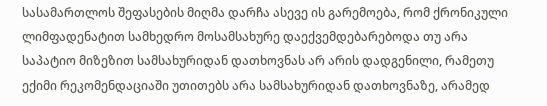სასამართლოს შეფასების მიღმა დარჩა ასევე ის გარემოება, რომ ქრონიკული ლიმფადენატით სამხედრო მოსამსახურე დაექვემდებარებოდა თუ არა საპატიო მიზეზით სამსახურიდან დათხოვნას არ არის დადგენილი, რამეთუ ექიმი რეკომენდაციაში უთითებს არა სამსახურიდან დათხოვნაზე, არამედ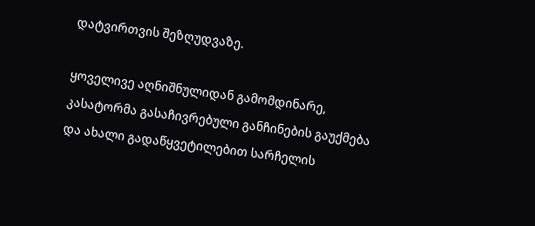დატვირთვის შეზღუდვაზე.

ყოველივე აღნიშნულიდან გამომდინარე, კასატორმა გასაჩივრებული განჩინების გაუქმება და ახალი გადაწყვეტილებით სარჩელის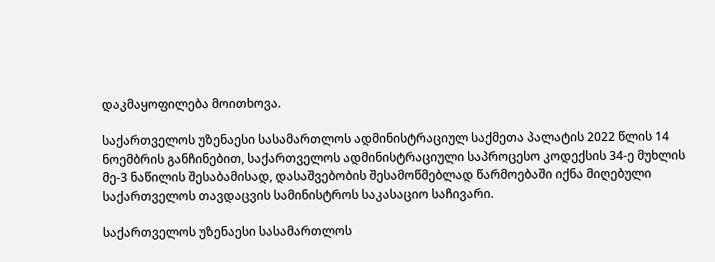დაკმაყოფილება მოითხოვა.

საქართველოს უზენაესი სასამართლოს ადმინისტრაციულ საქმეთა პალატის 2022 წლის 14 ნოემბრის განჩინებით, საქართველოს ადმინისტრაციული საპროცესო კოდექსის 34-ე მუხლის მე-3 ნაწილის შესაბამისად, დასაშვებობის შესამოწმებლად წარმოებაში იქნა მიღებული საქართველოს თავდაცვის სამინისტროს საკასაციო საჩივარი.

საქართველოს უზენაესი სასამართლოს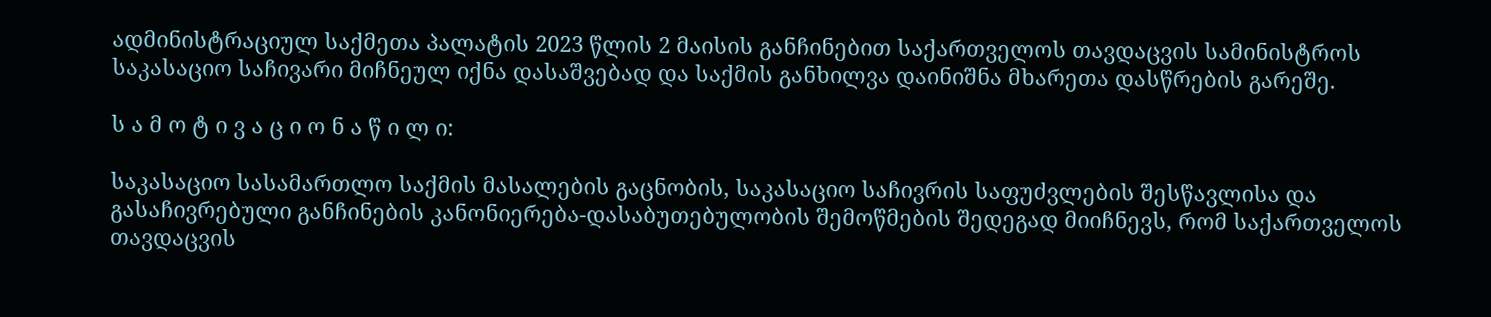ადმინისტრაციულ საქმეთა პალატის 2023 წლის 2 მაისის განჩინებით საქართველოს თავდაცვის სამინისტროს საკასაციო საჩივარი მიჩნეულ იქნა დასაშვებად და საქმის განხილვა დაინიშნა მხარეთა დასწრების გარეშე.

ს ა მ ო ტ ი ვ ა ც ი ო ნ ა წ ი ლ ი:

საკასაციო სასამართლო საქმის მასალების გაცნობის, საკასაციო საჩივრის საფუძვლების შესწავლისა და გასაჩივრებული განჩინების კანონიერება-დასაბუთებულობის შემოწმების შედეგად მიიჩნევს, რომ საქართველოს თავდაცვის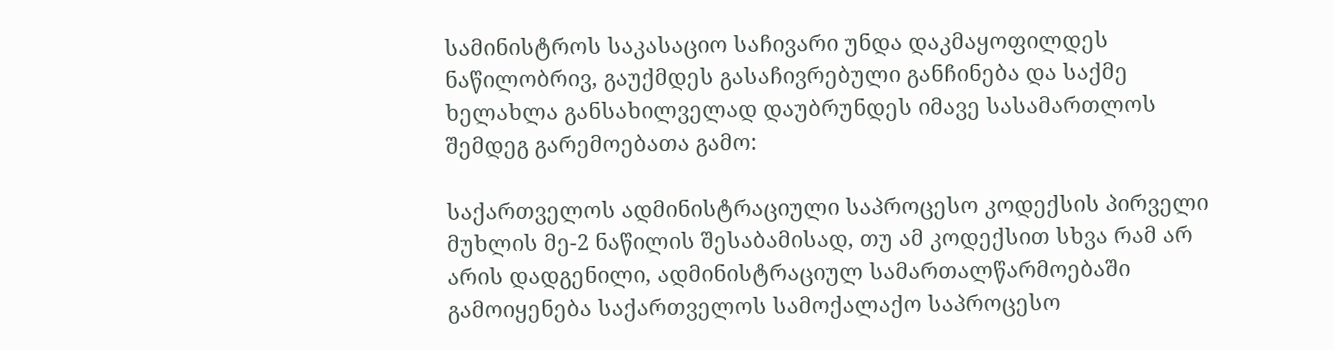სამინისტროს საკასაციო საჩივარი უნდა დაკმაყოფილდეს ნაწილობრივ, გაუქმდეს გასაჩივრებული განჩინება და საქმე ხელახლა განსახილველად დაუბრუნდეს იმავე სასამართლოს შემდეგ გარემოებათა გამო:

საქართველოს ადმინისტრაციული საპროცესო კოდექსის პირველი მუხლის მე-2 ნაწილის შესაბამისად, თუ ამ კოდექსით სხვა რამ არ არის დადგენილი, ადმინისტრაციულ სამართალწარმოებაში გამოიყენება საქართველოს სამოქალაქო საპროცესო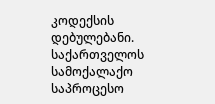კოდექსის დებულებანი. საქართველოს სამოქალაქო საპროცესო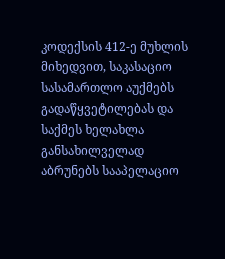კოდექსის 412-ე მუხლის მიხედვით, საკასაციო სასამართლო აუქმებს გადაწყვეტილებას და საქმეს ხელახლა განსახილველად აბრუნებს სააპელაციო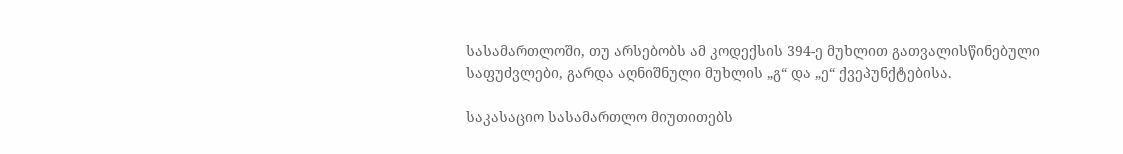სასამართლოში, თუ არსებობს ამ კოდექსის 394-ე მუხლით გათვალისწინებული საფუძვლები, გარდა აღნიშნული მუხლის „გ“ და „ე“ ქვეპუნქტებისა.

საკასაციო სასამართლო მიუთითებს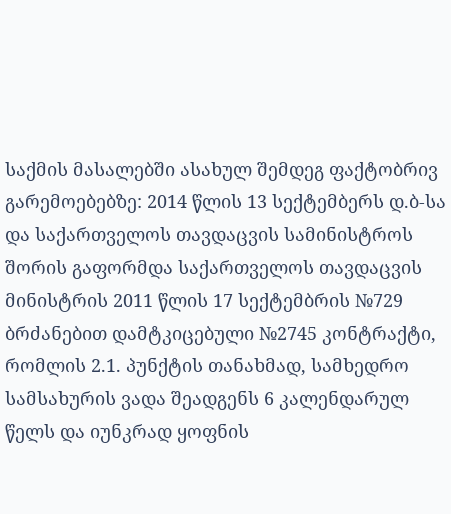საქმის მასალებში ასახულ შემდეგ ფაქტობრივ გარემოებებზე: 2014 წლის 13 სექტემბერს დ.ბ-სა და საქართველოს თავდაცვის სამინისტროს შორის გაფორმდა საქართველოს თავდაცვის მინისტრის 2011 წლის 17 სექტემბრის №729 ბრძანებით დამტკიცებული №2745 კონტრაქტი, რომლის 2.1. პუნქტის თანახმად, სამხედრო სამსახურის ვადა შეადგენს 6 კალენდარულ წელს და იუნკრად ყოფნის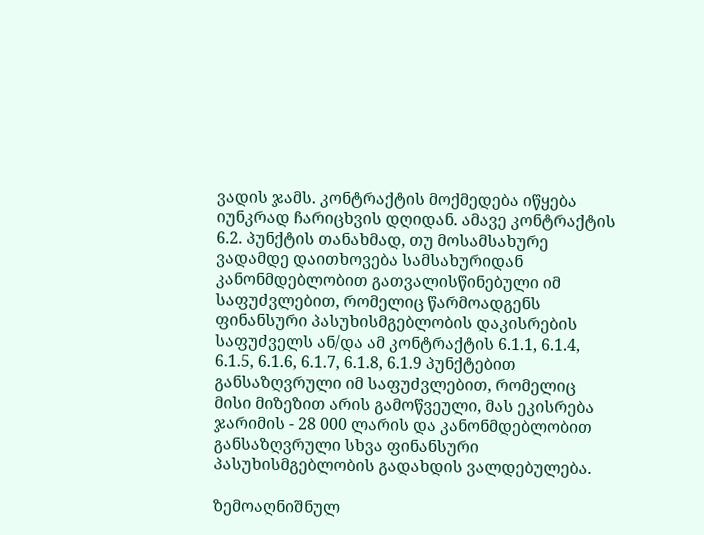ვადის ჯამს. კონტრაქტის მოქმედება იწყება იუნკრად ჩარიცხვის დღიდან. ამავე კონტრაქტის 6.2. პუნქტის თანახმად, თუ მოსამსახურე ვადამდე დაითხოვება სამსახურიდან კანონმდებლობით გათვალისწინებული იმ საფუძვლებით, რომელიც წარმოადგენს ფინანსური პასუხისმგებლობის დაკისრების საფუძველს ან/და ამ კონტრაქტის 6.1.1, 6.1.4, 6.1.5, 6.1.6, 6.1.7, 6.1.8, 6.1.9 პუნქტებით განსაზღვრული იმ საფუძვლებით, რომელიც მისი მიზეზით არის გამოწვეული, მას ეკისრება ჯარიმის - 28 000 ლარის და კანონმდებლობით განსაზღვრული სხვა ფინანსური პასუხისმგებლობის გადახდის ვალდებულება.

ზემოაღნიშნულ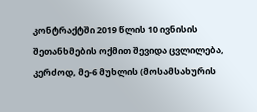კონტრაქტში 2019 წლის 10 ივნისის შეთანხმების ოქმით შევიდა ცვლილება, კერძოდ, მე-6 მუხლის (მოსამსახურის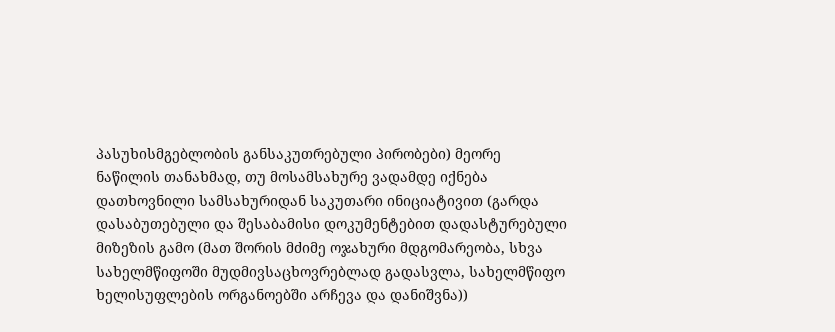პასუხისმგებლობის განსაკუთრებული პირობები) მეორე ნაწილის თანახმად, თუ მოსამსახურე ვადამდე იქნება დათხოვნილი სამსახურიდან საკუთარი ინიციატივით (გარდა დასაბუთებული და შესაბამისი დოკუმენტებით დადასტურებული მიზეზის გამო (მათ შორის მძიმე ოჯახური მდგომარეობა, სხვა სახელმწიფოში მუდმივსაცხოვრებლად გადასვლა, სახელმწიფო ხელისუფლების ორგანოებში არჩევა და დანიშვნა))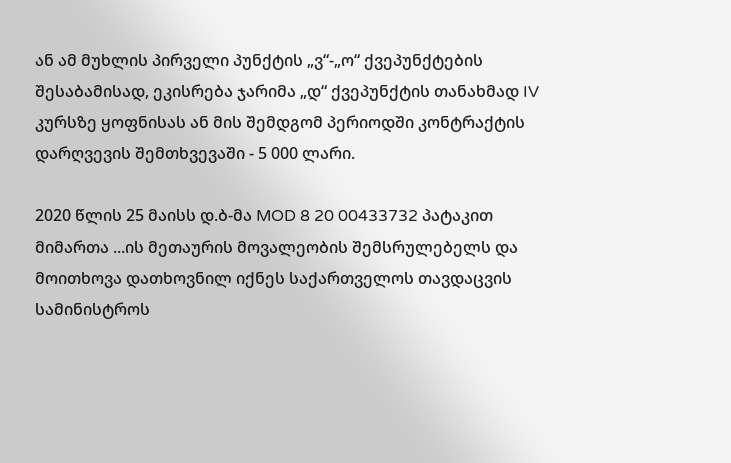ან ამ მუხლის პირველი პუნქტის „ვ“-„ო“ ქვეპუნქტების შესაბამისად, ეკისრება ჯარიმა „დ“ ქვეპუნქტის თანახმად IV კურსზე ყოფნისას ან მის შემდგომ პერიოდში კონტრაქტის დარღვევის შემთხვევაში - 5 000 ლარი.

2020 წლის 25 მაისს დ.ბ-მა MOD 8 20 00433732 პატაკით მიმართა ...ის მეთაურის მოვალეობის შემსრულებელს და მოითხოვა დათხოვნილ იქნეს საქართველოს თავდაცვის სამინისტროს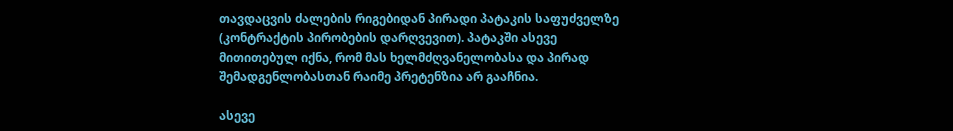თავდაცვის ძალების რიგებიდან პირადი პატაკის საფუძველზე (კონტრაქტის პირობების დარღვევით). პატაკში ასევე მითითებულ იქნა, რომ მას ხელმძღვანელობასა და პირად შემადგენლობასთან რაიმე პრეტენზია არ გააჩნია.

ასევე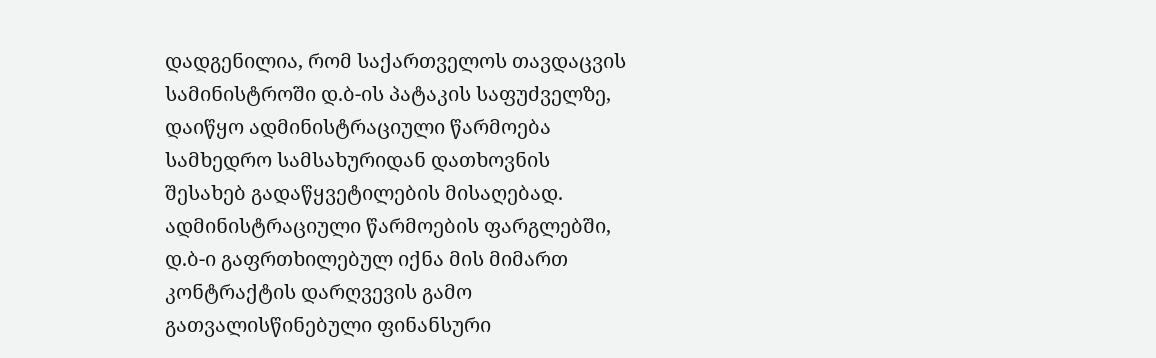დადგენილია, რომ საქართველოს თავდაცვის სამინისტროში დ.ბ-ის პატაკის საფუძველზე, დაიწყო ადმინისტრაციული წარმოება სამხედრო სამსახურიდან დათხოვნის შესახებ გადაწყვეტილების მისაღებად. ადმინისტრაციული წარმოების ფარგლებში, დ.ბ-ი გაფრთხილებულ იქნა მის მიმართ კონტრაქტის დარღვევის გამო გათვალისწინებული ფინანსური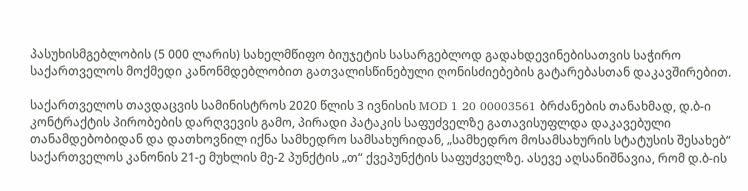პასუხისმგებლობის (5 000 ლარის) სახელმწიფო ბიუჯეტის სასარგებლოდ გადახდევინებისათვის საჭირო საქართველოს მოქმედი კანონმდებლობით გათვალისწინებული ღონისძიებების გატარებასთან დაკავშირებით.

საქართველოს თავდაცვის სამინისტროს 2020 წლის 3 ივნისის MOD 1 20 00003561 ბრძანების თანახმად, დ.ბ-ი კონტრაქტის პირობების დარღვევის გამო, პირადი პატაკის საფუძველზე გათავისუფლდა დაკავებული თანამდებობიდან და დათხოვნილ იქნა სამხედრო სამსახურიდან, „სამხედრო მოსამსახურის სტატუსის შესახებ“ საქართველოს კანონის 21-ე მუხლის მე-2 პუნქტის „თ“ ქვეპუნქტის საფუძველზე. ასევე აღსანიშნავია, რომ დ.ბ-ის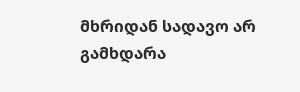მხრიდან სადავო არ გამხდარა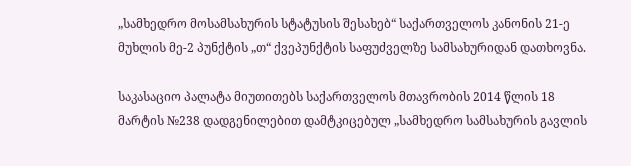„სამხედრო მოსამსახურის სტატუსის შესახებ“ საქართველოს კანონის 21-ე მუხლის მე-2 პუნქტის „თ“ ქვეპუნქტის საფუძველზე სამსახურიდან დათხოვნა.

საკასაციო პალატა მიუთითებს საქართველოს მთავრობის 2014 წლის 18 მარტის №238 დადგენილებით დამტკიცებულ „სამხედრო სამსახურის გავლის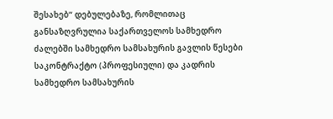შესახებ“ დებულებაზე, რომლითაც განსაზღვრულია საქართველოს სამხედრო ძალებში სამხედრო სამსახურის გავლის წესები საკონტრაქტო (პროფესიული) და კადრის სამხედრო სამსახურის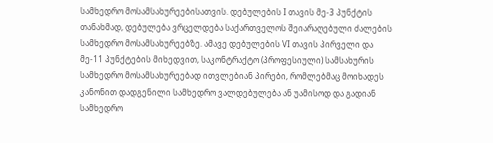სამხედრო მოსამსახურეებისათვის. დებულების I თავის მე-3 პუნქტის თანახმად, დებულება ვრცელდება საქართველოს შეიარაღებული ძალების სამხედრო მოსამსახურეებზე. ამავე დებულების VI თავის პირველი და მე-11 პუნქტების მიხედვით, საკონტრაქტო (პროფესიული) სამსახურის სამხედრო მოსამსახურეებად ითვლებიან პირები, რომლებმაც მოიხადეს კანონით დადგენილი სამხედრო ვალდებულება ან უამისოდ და გადიან სამხედრო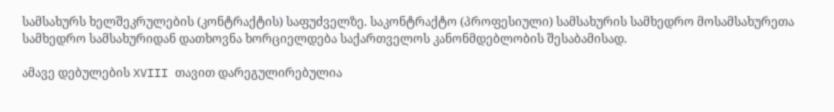სამსახურს ხელშეკრულების (კონტრაქტის) საფუძველზე. საკონტრაქტო (პროფესიული) სამსახურის სამხედრო მოსამსახურეთა სამხედრო სამსახურიდან დათხოვნა ხორციელდება საქართველოს კანონმდებლობის შესაბამისად.

ამავე დებულების XVIII თავით დარეგულირებულია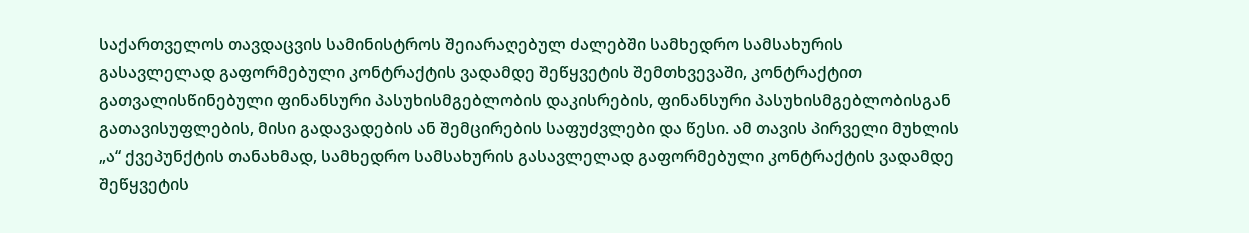საქართველოს თავდაცვის სამინისტროს შეიარაღებულ ძალებში სამხედრო სამსახურის გასავლელად გაფორმებული კონტრაქტის ვადამდე შეწყვეტის შემთხვევაში, კონტრაქტით გათვალისწინებული ფინანსური პასუხისმგებლობის დაკისრების, ფინანსური პასუხისმგებლობისგან გათავისუფლების, მისი გადავადების ან შემცირების საფუძვლები და წესი. ამ თავის პირველი მუხლის „ა“ ქვეპუნქტის თანახმად, სამხედრო სამსახურის გასავლელად გაფორმებული კონტრაქტის ვადამდე შეწყვეტის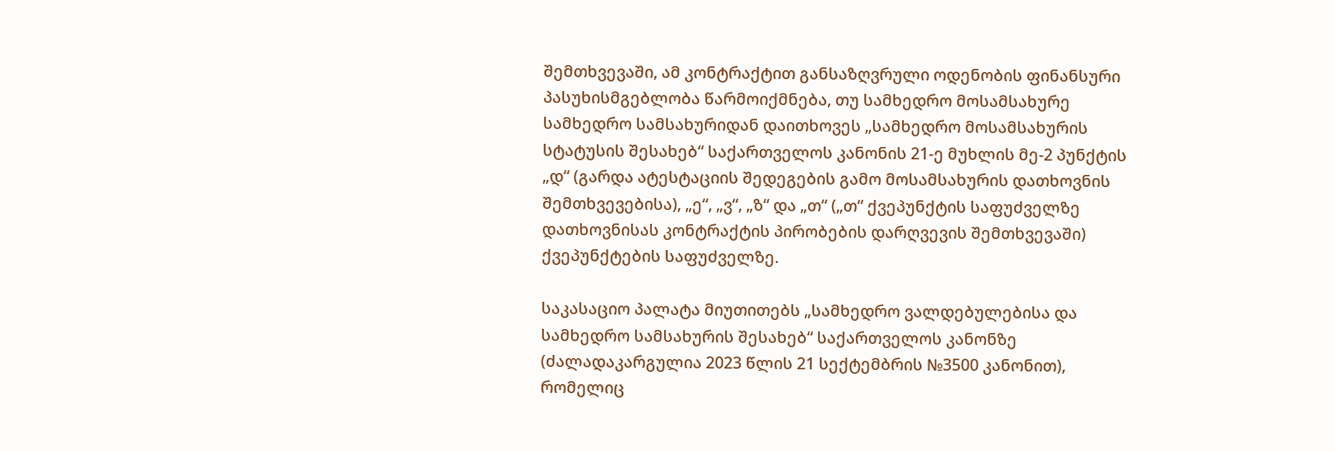შემთხვევაში, ამ კონტრაქტით განსაზღვრული ოდენობის ფინანსური პასუხისმგებლობა წარმოიქმნება, თუ სამხედრო მოსამსახურე სამხედრო სამსახურიდან დაითხოვეს „სამხედრო მოსამსახურის სტატუსის შესახებ“ საქართველოს კანონის 21-ე მუხლის მე-2 პუნქტის „დ“ (გარდა ატესტაციის შედეგების გამო მოსამსახურის დათხოვნის შემთხვევებისა), „ე“, „ვ“, „ზ“ და „თ“ („თ“ ქვეპუნქტის საფუძველზე დათხოვნისას კონტრაქტის პირობების დარღვევის შემთხვევაში) ქვეპუნქტების საფუძველზე.

საკასაციო პალატა მიუთითებს „სამხედრო ვალდებულებისა და სამხედრო სამსახურის შესახებ“ საქართველოს კანონზე (ძალადაკარგულია 2023 წლის 21 სექტემბრის №3500 კანონით), რომელიც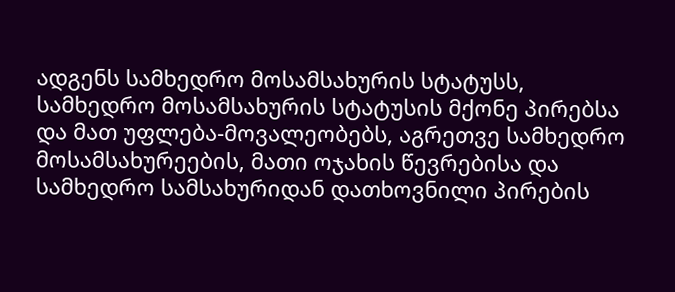ადგენს სამხედრო მოსამსახურის სტატუსს, სამხედრო მოსამსახურის სტატუსის მქონე პირებსა და მათ უფლება-მოვალეობებს, აგრეთვე სამხედრო მოსამსახურეების, მათი ოჯახის წევრებისა და სამხედრო სამსახურიდან დათხოვნილი პირების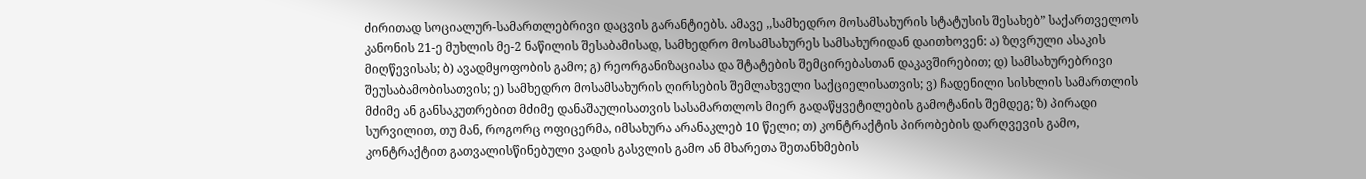ძირითად სოციალურ-სამართლებრივი დაცვის გარანტიებს. ამავე ,,სამხედრო მოსამსახურის სტატუსის შესახებ” საქართველოს კანონის 21-ე მუხლის მე-2 ნაწილის შესაბამისად, სამხედრო მოსამსახურეს სამსახურიდან დაითხოვენ: ა) ზღვრული ასაკის მიღწევისას; ბ) ავადმყოფობის გამო; გ) რეორგანიზაციასა და შტატების შემცირებასთან დაკავშირებით; დ) სამსახურებრივი შეუსაბამობისათვის; ე) სამხედრო მოსამსახურის ღირსების შემლახველი საქციელისათვის; ვ) ჩადენილი სისხლის სამართლის მძიმე ან განსაკუთრებით მძიმე დანაშაულისათვის სასამართლოს მიერ გადაწყვეტილების გამოტანის შემდეგ; ზ) პირადი სურვილით, თუ მან, როგორც ოფიცერმა, იმსახურა არანაკლებ 10 წელი; თ) კონტრაქტის პირობების დარღვევის გამო, კონტრაქტით გათვალისწინებული ვადის გასვლის გამო ან მხარეთა შეთანხმების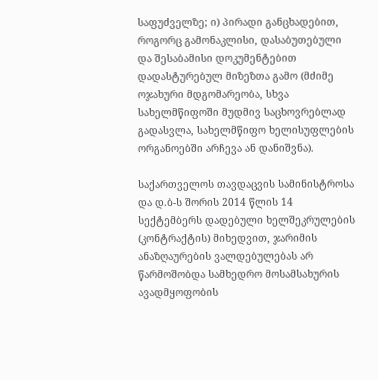საფუძველზე; ი) პირადი განცხადებით, როგორც გამონაკლისი, დასაბუთებული და შესაბამისი დოკუმენტებით დადასტურებულ მიზეზთა გამო (მძიმე ოჯახური მდგომარეობა, სხვა სახელმწიფოში მუდმივ საცხოვრებლად გადასვლა, სახელმწიფო ხელისუფლების ორგანოებში არჩევა ან დანიშვნა).

საქართველოს თავდაცვის სამინისტროსა და დ.ბ-ს შორის 2014 წლის 14 სექტემბერს დადებული ხელშეკრულების (კონტრაქტის) მიხედვით, ჯარიმის ანაზღაურების ვალდებულებას არ წარმოშობდა სამხედრო მოსამსახურის ავადმყოფობის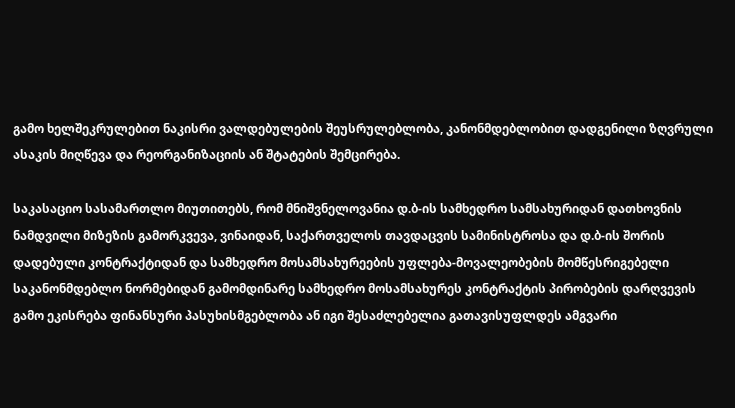გამო ხელშეკრულებით ნაკისრი ვალდებულების შეუსრულებლობა, კანონმდებლობით დადგენილი ზღვრული ასაკის მიღწევა და რეორგანიზაციის ან შტატების შემცირება.

საკასაციო სასამართლო მიუთითებს, რომ მნიშვნელოვანია დ.ბ-ის სამხედრო სამსახურიდან დათხოვნის ნამდვილი მიზეზის გამორკვევა, ვინაიდან, საქართველოს თავდაცვის სამინისტროსა და დ.ბ-ის შორის დადებული კონტრაქტიდან და სამხედრო მოსამსახურეების უფლება-მოვალეობების მომწესრიგებელი საკანონმდებლო ნორმებიდან გამომდინარე სამხედრო მოსამსახურეს კონტრაქტის პირობების დარღვევის გამო ეკისრება ფინანსური პასუხისმგებლობა ან იგი შესაძლებელია გათავისუფლდეს ამგვარი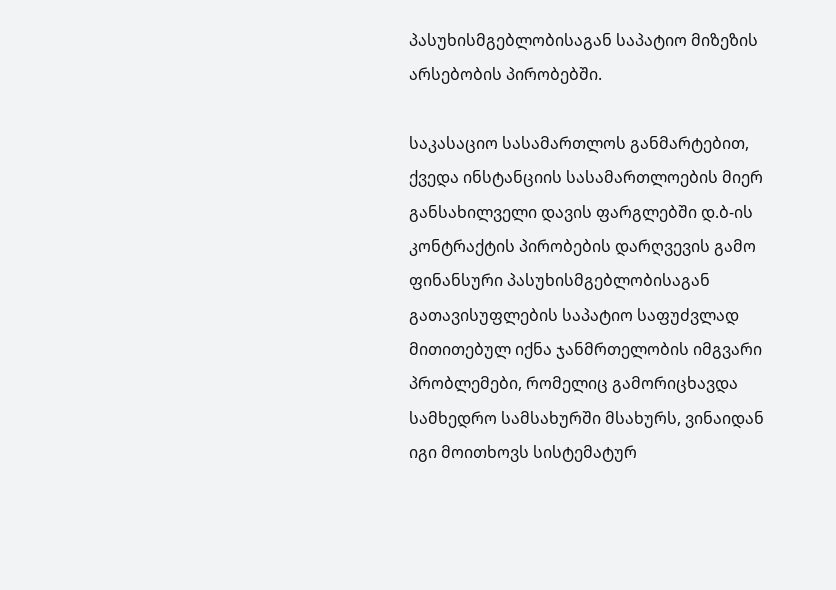პასუხისმგებლობისაგან საპატიო მიზეზის არსებობის პირობებში.

საკასაციო სასამართლოს განმარტებით, ქვედა ინსტანციის სასამართლოების მიერ განსახილველი დავის ფარგლებში დ.ბ-ის კონტრაქტის პირობების დარღვევის გამო ფინანსური პასუხისმგებლობისაგან გათავისუფლების საპატიო საფუძვლად მითითებულ იქნა ჯანმრთელობის იმგვარი პრობლემები, რომელიც გამორიცხავდა სამხედრო სამსახურში მსახურს, ვინაიდან იგი მოითხოვს სისტემატურ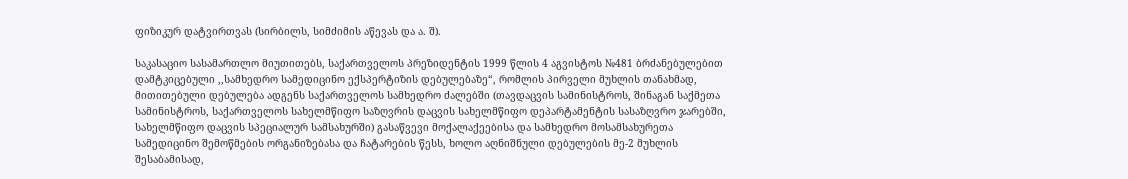ფიზიკურ დატვირთვას (სირბილს, სიმძიმის აწევას და ა. შ).

საკასაციო სასამართლო მიუთითებს, საქართველოს პრეზიდენტის 1999 წლის 4 აგვისტოს №481 ბრძანებულებით დამტკიცებული ,,სამხედრო სამედიცინო ექსპერტიზის დებულებაზე“, რომლის პირველი მუხლის თანახმად, მითითებული დებულება ადგენს საქართველოს სამხედრო ძალებში (თავდაცვის სამინისტროს, შინაგან საქმეთა სამინისტროს, საქართველოს სახელმწიფო საზღვრის დაცვის სახელმწიფო დეპარტამენტის სასაზღვრო ჯარებში, სახელმწიფო დაცვის სპეციალურ სამსახურში) გასაწვევი მოქალაქეებისა და სამხედრო მოსამსახურეთა სამედიცინო შემოწმების ორგანიზებასა და ჩატარების წესს, ხოლო აღნიშნული დებულების მე-2 მუხლის შესაბამისად,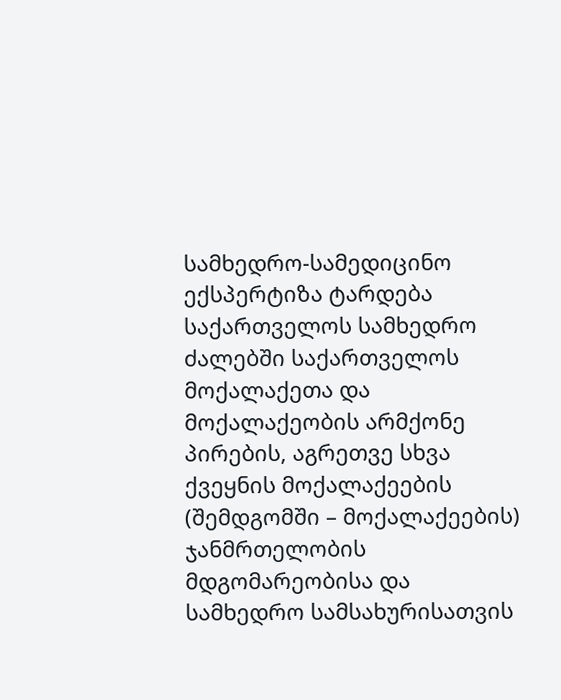სამხედრო-სამედიცინო ექსპერტიზა ტარდება საქართველოს სამხედრო ძალებში საქართველოს მოქალაქეთა და მოქალაქეობის არმქონე პირების, აგრეთვე სხვა ქვეყნის მოქალაქეების (შემდგომში – მოქალაქეების) ჯანმრთელობის მდგომარეობისა და სამხედრო სამსახურისათვის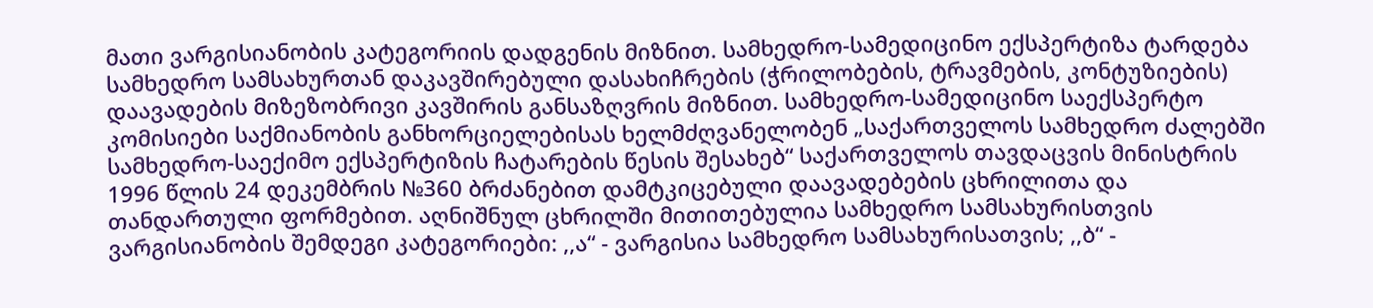მათი ვარგისიანობის კატეგორიის დადგენის მიზნით. სამხედრო-სამედიცინო ექსპერტიზა ტარდება სამხედრო სამსახურთან დაკავშირებული დასახიჩრების (ჭრილობების, ტრავმების, კონტუზიების) დაავადების მიზეზობრივი კავშირის განსაზღვრის მიზნით. სამხედრო-სამედიცინო საექსპერტო კომისიები საქმიანობის განხორციელებისას ხელმძღვანელობენ „საქართველოს სამხედრო ძალებში სამხედრო-საექიმო ექსპერტიზის ჩატარების წესის შესახებ“ საქართველოს თავდაცვის მინისტრის 1996 წლის 24 დეკემბრის №360 ბრძანებით დამტკიცებული დაავადებების ცხრილითა და თანდართული ფორმებით. აღნიშნულ ცხრილში მითითებულია სამხედრო სამსახურისთვის ვარგისიანობის შემდეგი კატეგორიები: ,,ა“ - ვარგისია სამხედრო სამსახურისათვის; ,,ბ“ -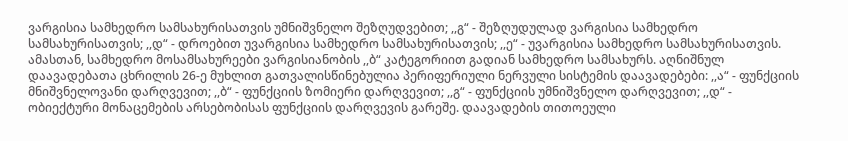ვარგისია სამხედრო სამსახურისათვის უმნიშვნელო შეზღუდვებით; ,,გ“ - შეზღუდულად ვარგისია სამხედრო სამსახურისათვის; ,,დ“ - დროებით უვარგისია სამხედრო სამსახურისათვის; ,,ე“ - უვარგისია სამხედრო სამსახურისათვის. ამასთან, სამხედრო მოსამსახურეები ვარგისიანობის ,,ბ“ კატეგორიით გადიან სამხედრო სამსახურს. აღნიშნულ დაავადებათა ცხრილის 26-ე მუხლით გათვალისწინებულია პერიფერიული ნერვული სისტემის დაავადებები: ,,ა“ - ფუნქციის მნიშვნელოვანი დარღვევით; ,,ბ“ - ფუნქციის ზომიერი დარღვევით; ,,გ“ - ფუნქციის უმნიშვნელო დარღვევით; ,,დ“ - ობიექტური მონაცემების არსებობისას ფუნქციის დარღვევის გარეშე. დაავადების თითოეული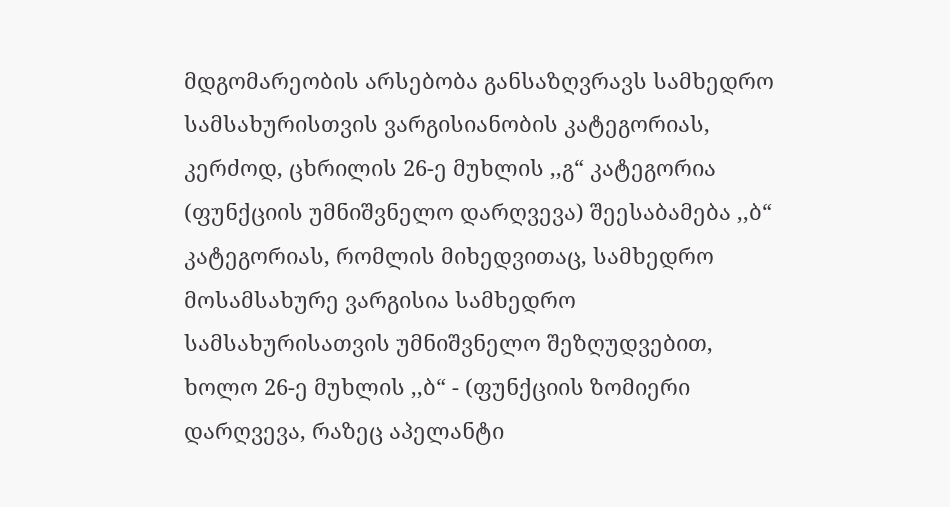მდგომარეობის არსებობა განსაზღვრავს სამხედრო სამსახურისთვის ვარგისიანობის კატეგორიას, კერძოდ, ცხრილის 26-ე მუხლის ,,გ“ კატეგორია (ფუნქციის უმნიშვნელო დარღვევა) შეესაბამება ,,ბ“ კატეგორიას, რომლის მიხედვითაც, სამხედრო მოსამსახურე ვარგისია სამხედრო სამსახურისათვის უმნიშვნელო შეზღუდვებით, ხოლო 26-ე მუხლის ,,ბ“ - (ფუნქციის ზომიერი დარღვევა, რაზეც აპელანტი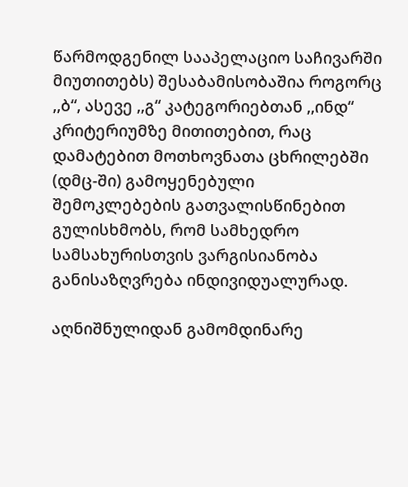წარმოდგენილ სააპელაციო საჩივარში მიუთითებს) შესაბამისობაშია როგორც ,,ბ“, ასევე ,,გ“ კატეგორიებთან ,,ინდ“ კრიტერიუმზე მითითებით, რაც დამატებით მოთხოვნათა ცხრილებში (დმც-ში) გამოყენებული შემოკლებების გათვალისწინებით გულისხმობს, რომ სამხედრო სამსახურისთვის ვარგისიანობა განისაზღვრება ინდივიდუალურად.

აღნიშნულიდან გამომდინარე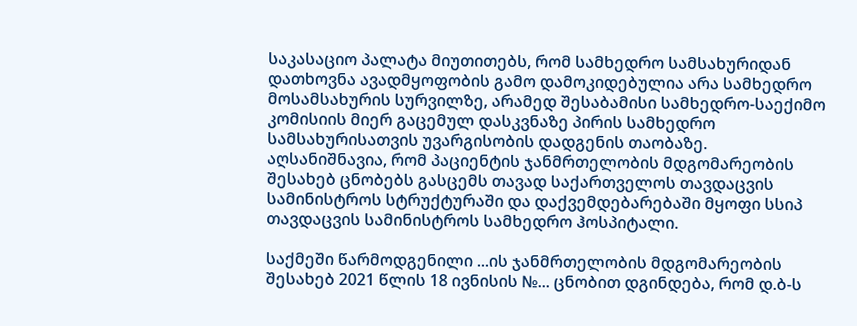საკასაციო პალატა მიუთითებს, რომ სამხედრო სამსახურიდან დათხოვნა ავადმყოფობის გამო დამოკიდებულია არა სამხედრო მოსამსახურის სურვილზე, არამედ შესაბამისი სამხედრო-საექიმო კომისიის მიერ გაცემულ დასკვნაზე პირის სამხედრო სამსახურისათვის უვარგისობის დადგენის თაობაზე. აღსანიშნავია, რომ პაციენტის ჯანმრთელობის მდგომარეობის შესახებ ცნობებს გასცემს თავად საქართველოს თავდაცვის სამინისტროს სტრუქტურაში და დაქვემდებარებაში მყოფი სსიპ თავდაცვის სამინისტროს სამხედრო ჰოსპიტალი.

საქმეში წარმოდგენილი ...ის ჯანმრთელობის მდგომარეობის შესახებ 2021 წლის 18 ივნისის №... ცნობით დგინდება, რომ დ.ბ-ს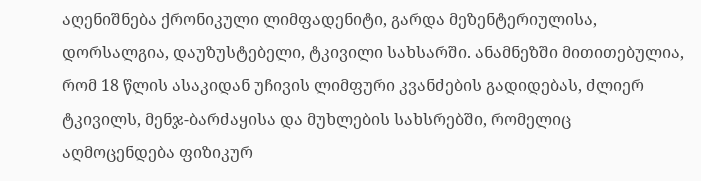აღენიშნება ქრონიკული ლიმფადენიტი, გარდა მეზენტერიულისა, დორსალგია, დაუზუსტებელი, ტკივილი სახსარში. ანამნეზში მითითებულია, რომ 18 წლის ასაკიდან უჩივის ლიმფური კვანძების გადიდებას, ძლიერ ტკივილს, მენჯ-ბარძაყისა და მუხლების სახსრებში, რომელიც აღმოცენდება ფიზიკურ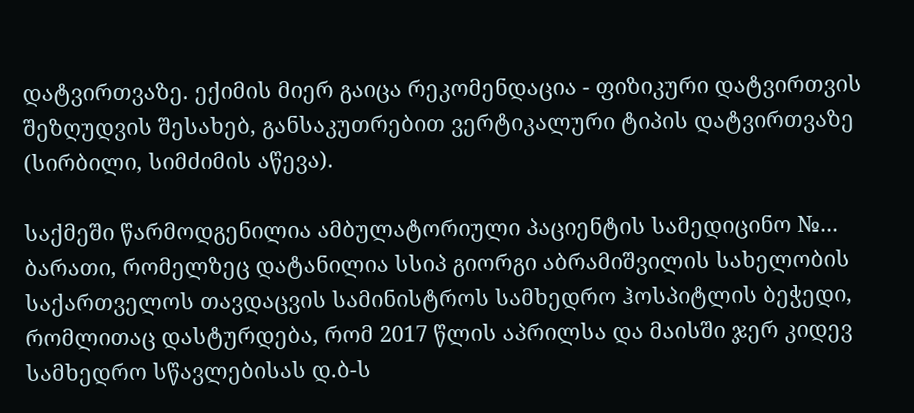დატვირთვაზე. ექიმის მიერ გაიცა რეკომენდაცია - ფიზიკური დატვირთვის შეზღუდვის შესახებ, განსაკუთრებით ვერტიკალური ტიპის დატვირთვაზე (სირბილი, სიმძიმის აწევა).

საქმეში წარმოდგენილია ამბულატორიული პაციენტის სამედიცინო №... ბარათი, რომელზეც დატანილია სსიპ გიორგი აბრამიშვილის სახელობის საქართველოს თავდაცვის სამინისტროს სამხედრო ჰოსპიტლის ბეჭედი, რომლითაც დასტურდება, რომ 2017 წლის აპრილსა და მაისში ჯერ კიდევ სამხედრო სწავლებისას დ.ბ-ს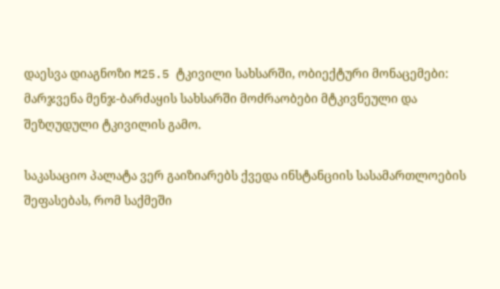დაესვა დიაგნოზი M25.5 ტკივილი სახსარში, ობიექტური მონაცემები: მარჯვენა მენჯ-ბარძაყის სახსარში მოძრაობები მტკივნეული და შეზღუდული ტკივილის გამო.

საკასაციო პალატა ვერ გაიზიარებს ქვედა ინსტანციის სასამართლოების შეფასებას, რომ საქმეში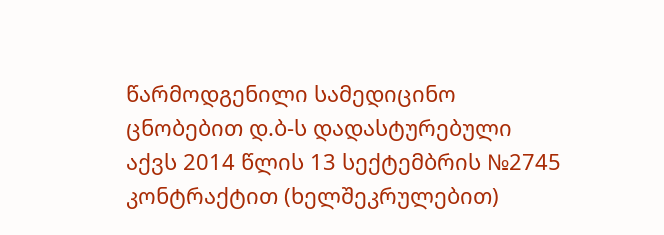წარმოდგენილი სამედიცინო ცნობებით დ.ბ-ს დადასტურებული აქვს 2014 წლის 13 სექტემბრის №2745 კონტრაქტით (ხელშეკრულებით)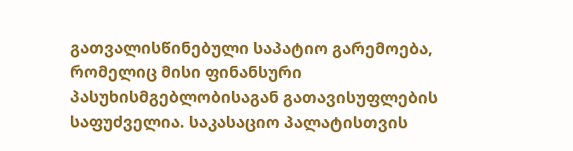გათვალისწინებული საპატიო გარემოება, რომელიც მისი ფინანსური პასუხისმგებლობისაგან გათავისუფლების საფუძველია. საკასაციო პალატისთვის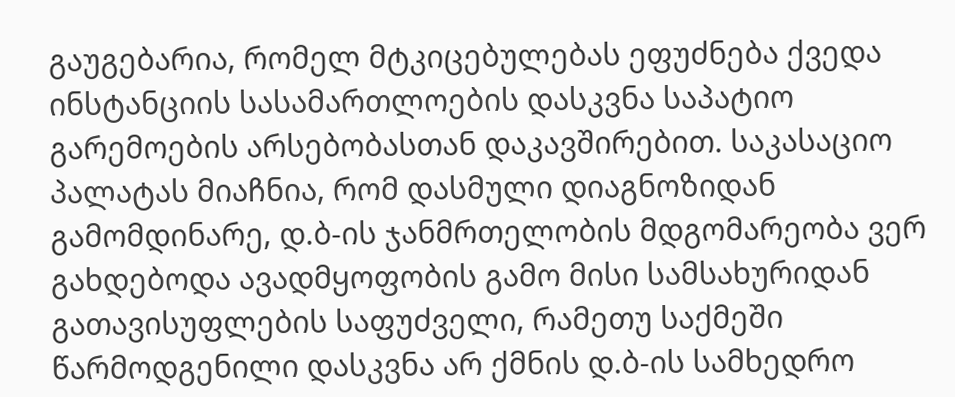გაუგებარია, რომელ მტკიცებულებას ეფუძნება ქვედა ინსტანციის სასამართლოების დასკვნა საპატიო გარემოების არსებობასთან დაკავშირებით. საკასაციო პალატას მიაჩნია, რომ დასმული დიაგნოზიდან გამომდინარე, დ.ბ-ის ჯანმრთელობის მდგომარეობა ვერ გახდებოდა ავადმყოფობის გამო მისი სამსახურიდან გათავისუფლების საფუძველი, რამეთუ საქმეში წარმოდგენილი დასკვნა არ ქმნის დ.ბ-ის სამხედრო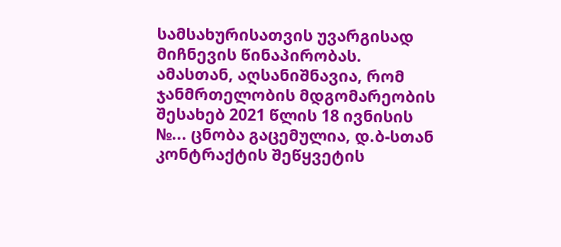სამსახურისათვის უვარგისად მიჩნევის წინაპირობას. ამასთან, აღსანიშნავია, რომ ჯანმრთელობის მდგომარეობის შესახებ 2021 წლის 18 ივნისის №... ცნობა გაცემულია, დ.ბ-სთან კონტრაქტის შეწყვეტის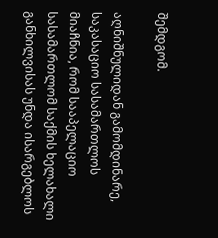შემდგომ.

აღნიშნულიდან გამომდინარე, საკასაციო სასამართლოს მიაჩნია, რომ სააპელაციო სასამართლომ საქმის ხელახალი განხილვისას უნდა ისარგებლოს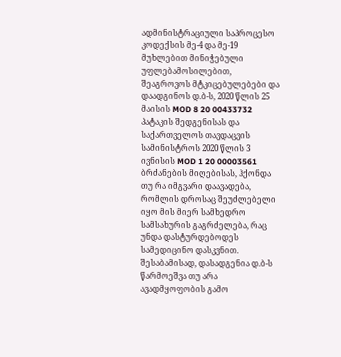ადმინისტრაციული საპროცესო კოდექსის მე-4 და მე-19 მუხლებით მინიჭებული უფლებამოსილებით, შეაგროვოს მტკიცებულებები და დაადგინოს დ.ბ-ს, 2020 წლის 25 მაისის MOD 8 20 00433732 პატაკის შედგენისას და საქართველოს თავდაცვის სამინისტროს 2020 წლის 3 ივნისის MOD 1 20 00003561 ბრძანების მიღებისას, ჰქონდა თუ რა იმგვარი დაავადება, რომლის დროსაც შეუძლებელი იყო მის მიერ სამხედრო სამსახურის გაგრძელება, რაც უნდა დასტურდებოდეს სამედიცინო დასკვნით. შესაბამისად, დასადგენია დ.ბ-ს წარმოეშვა თუ არა ავადმყოფობის გამო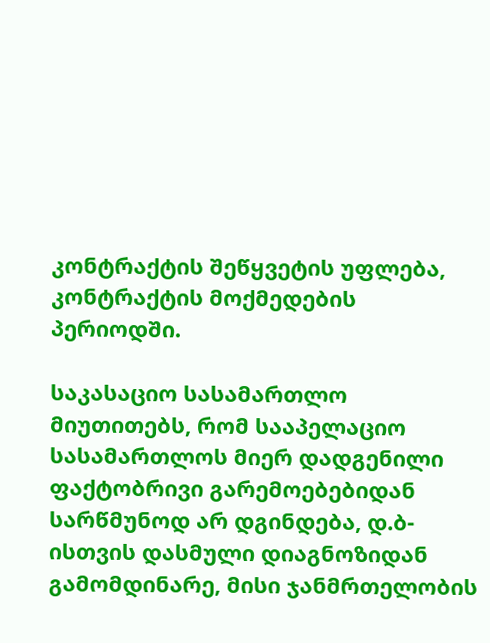კონტრაქტის შეწყვეტის უფლება, კონტრაქტის მოქმედების პერიოდში.

საკასაციო სასამართლო მიუთითებს, რომ სააპელაციო სასამართლოს მიერ დადგენილი ფაქტობრივი გარემოებებიდან სარწმუნოდ არ დგინდება, დ.ბ-ისთვის დასმული დიაგნოზიდან გამომდინარე, მისი ჯანმრთელობის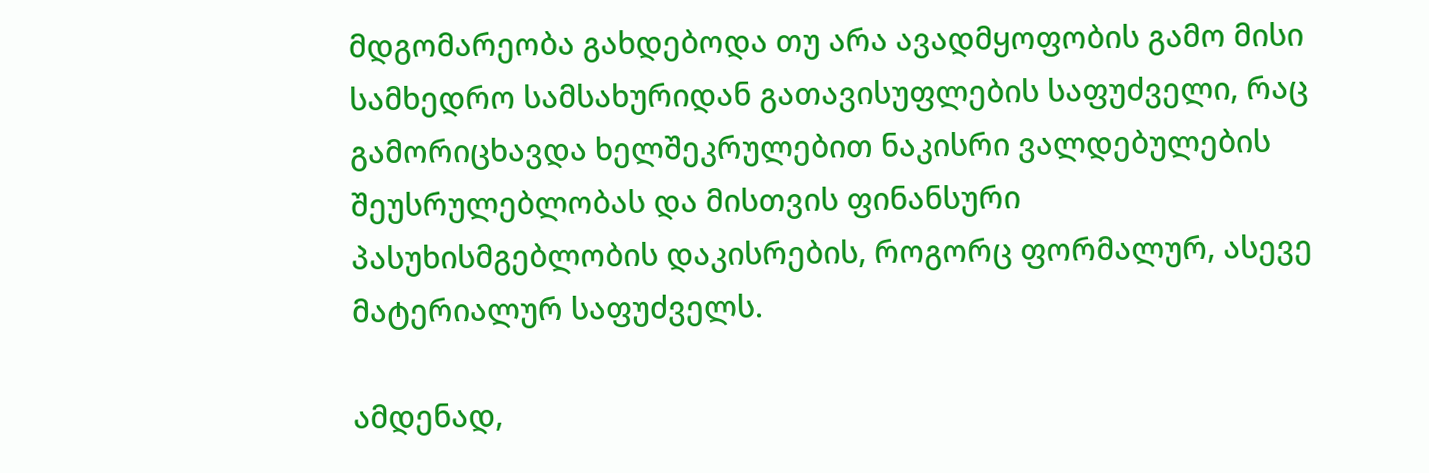მდგომარეობა გახდებოდა თუ არა ავადმყოფობის გამო მისი სამხედრო სამსახურიდან გათავისუფლების საფუძველი, რაც გამორიცხავდა ხელშეკრულებით ნაკისრი ვალდებულების შეუსრულებლობას და მისთვის ფინანსური პასუხისმგებლობის დაკისრების, როგორც ფორმალურ, ასევე მატერიალურ საფუძველს.

ამდენად,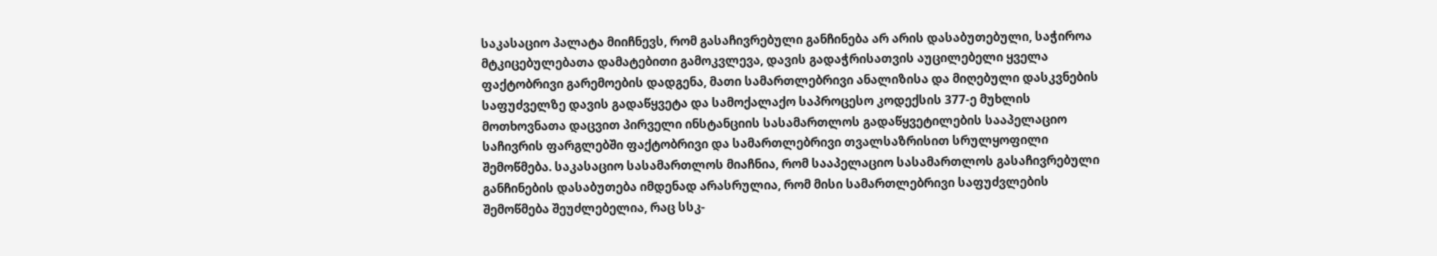საკასაციო პალატა მიიჩნევს, რომ გასაჩივრებული განჩინება არ არის დასაბუთებული, საჭიროა მტკიცებულებათა დამატებითი გამოკვლევა, დავის გადაჭრისათვის აუცილებელი ყველა ფაქტობრივი გარემოების დადგენა, მათი სამართლებრივი ანალიზისა და მიღებული დასკვნების საფუძველზე დავის გადაწყვეტა და სამოქალაქო საპროცესო კოდექსის 377-ე მუხლის მოთხოვნათა დაცვით პირველი ინსტანციის სასამართლოს გადაწყვეტილების სააპელაციო საჩივრის ფარგლებში ფაქტობრივი და სამართლებრივი თვალსაზრისით სრულყოფილი შემოწმება. საკასაციო სასამართლოს მიაჩნია, რომ სააპელაციო სასამართლოს გასაჩივრებული განჩინების დასაბუთება იმდენად არასრულია, რომ მისი სამართლებრივი საფუძვლების შემოწმება შეუძლებელია, რაც სსკ-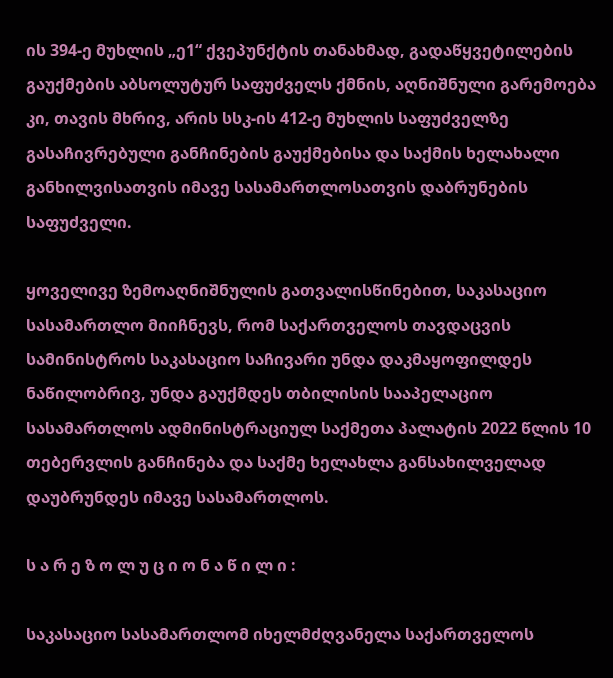ის 394-ე მუხლის „ე1“ ქვეპუნქტის თანახმად, გადაწყვეტილების გაუქმების აბსოლუტურ საფუძველს ქმნის, აღნიშნული გარემოება კი, თავის მხრივ, არის სსკ-ის 412-ე მუხლის საფუძველზე გასაჩივრებული განჩინების გაუქმებისა და საქმის ხელახალი განხილვისათვის იმავე სასამართლოსათვის დაბრუნების საფუძველი.

ყოველივე ზემოაღნიშნულის გათვალისწინებით, საკასაციო სასამართლო მიიჩნევს, რომ საქართველოს თავდაცვის სამინისტროს საკასაციო საჩივარი უნდა დაკმაყოფილდეს ნაწილობრივ, უნდა გაუქმდეს თბილისის სააპელაციო სასამართლოს ადმინისტრაციულ საქმეთა პალატის 2022 წლის 10 თებერვლის განჩინება და საქმე ხელახლა განსახილველად დაუბრუნდეს იმავე სასამართლოს.

ს ა რ ე ზ ო ლ უ ც ი ო ნ ა წ ი ლ ი :

საკასაციო სასამართლომ იხელმძღვანელა საქართველოს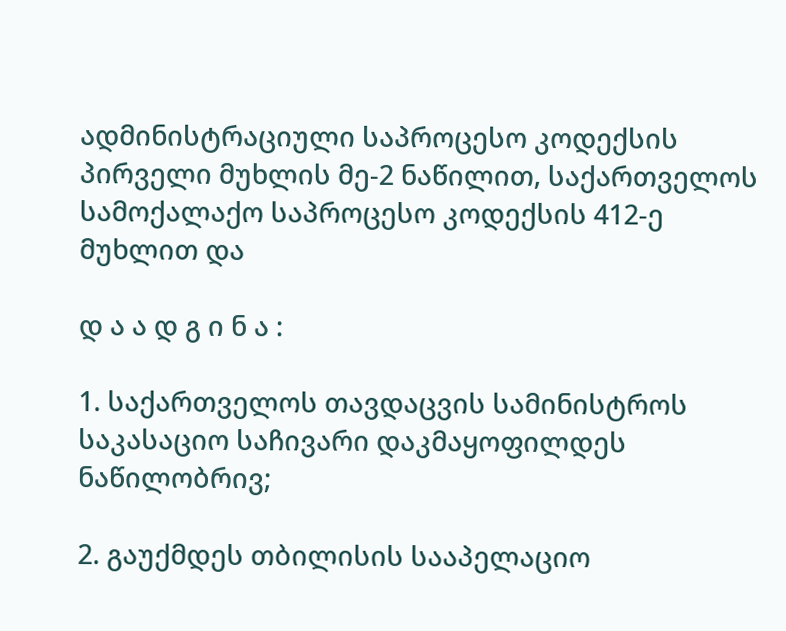ადმინისტრაციული საპროცესო კოდექსის პირველი მუხლის მე-2 ნაწილით, საქართველოს სამოქალაქო საპროცესო კოდექსის 412-ე მუხლით და

დ ა ა დ გ ი ნ ა :

1. საქართველოს თავდაცვის სამინისტროს საკასაციო საჩივარი დაკმაყოფილდეს ნაწილობრივ;

2. გაუქმდეს თბილისის სააპელაციო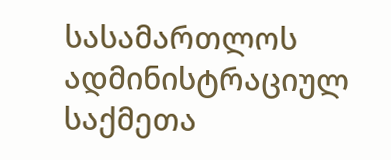სასამართლოს ადმინისტრაციულ საქმეთა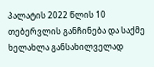პალატის 2022 წლის 10 თებერვლის განჩინება და საქმე ხელახლა განსახილველად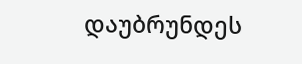დაუბრუნდეს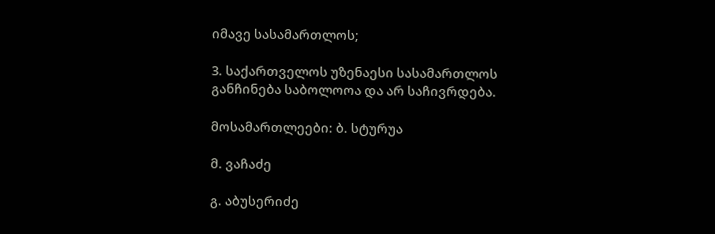იმავე სასამართლოს;

3. საქართველოს უზენაესი სასამართლოს განჩინება საბოლოოა და არ საჩივრდება.

მოსამართლეები: ბ. სტურუა

მ. ვაჩაძე

გ. აბუსერიძე